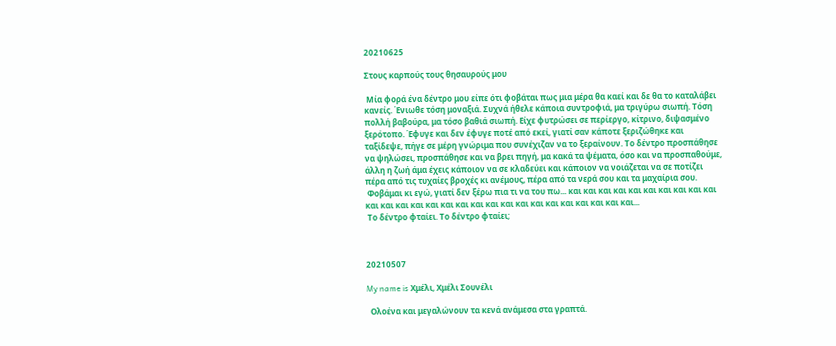20210625

Στους καρπούς τους θησαυρούς μου

 Μία φορά ένα δέντρο μου είπε ότι φοβάται πως μια μέρα θα καεί και δε θα το καταλάβει κανείς. Ένιωθε τόση μοναξιά. Συχνά ήθελε κάποια συντροφιά, μα τριγύρω σιωπή. Τόση πολλή βαβούρα, μα τόσο βαθιά σιωπή. Είχε φυτρώσει σε περίεργο, κίτρινο, διψασμένο ξερότοπο. Έφυγε και δεν έφυγε ποτέ από εκεί, γιατί σαν κάποτε ξεριζώθηκε και ταξίδεψε, πήγε σε μέρη γνώριμα που συνέχιζαν να το ξεραίνουν. Το δέντρο προσπάθησε να ψηλώσει, προσπάθησε και να βρει πηγή, μα κακά τα ψέματα, όσο και να προσπαθούμε, άλλη η ζωή άμα έχεις κάποιον να σε κλαδεύει και κάποιον να νοιάζεται να σε ποτίζει πέρα από τις τυχαίες βροχές κι ανέμους, πέρα από τα νερά σου και τα μαχαίρια σου.
 Φοβάμαι κι εγώ, γιατί δεν ξέρω πια τι να του πω... και και και και και και και και και και και και και και και και και και και και και και και και και και και και...
 Το δέντρο φταίει. Το δέντρο φταίει;



20210507

My name is Χμέλι, Χμέλι Σουνέλι

  Ολοένα και μεγαλώνουν τα κενά ανάμεσα στα γραπτά.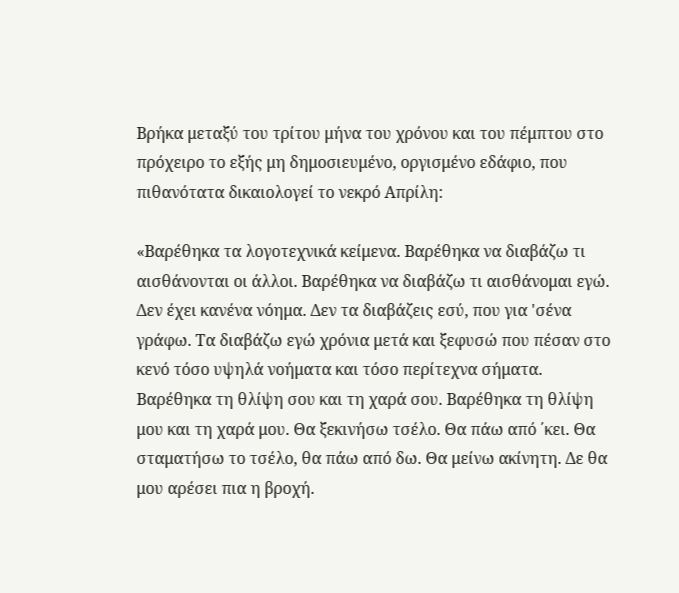Βρήκα μεταξύ του τρίτου μήνα του χρόνου και του πέμπτου στο πρόχειρο το εξής μη δημοσιευμένο, οργισμένο εδάφιο, που πιθανότατα δικαιολογεί το νεκρό Απρίλη:

«Βαρέθηκα τα λογοτεχνικά κείμενα. Βαρέθηκα να διαβάζω τι αισθάνονται οι άλλοι. Βαρέθηκα να διαβάζω τι αισθάνομαι εγώ. Δεν έχει κανένα νόημα. Δεν τα διαβάζεις εσύ, που για 'σένα γράφω. Τα διαβάζω εγώ χρόνια μετά και ξεφυσώ που πέσαν στο κενό τόσο υψηλά νοήματα και τόσο περίτεχνα σήματα. Βαρέθηκα τη θλίψη σου και τη χαρά σου. Βαρέθηκα τη θλίψη μου και τη χαρά μου. Θα ξεκινήσω τσέλο. Θα πάω από ΄κει. Θα σταματήσω το τσέλο, θα πάω από δω. Θα μείνω ακίνητη. Δε θα μου αρέσει πια η βροχή.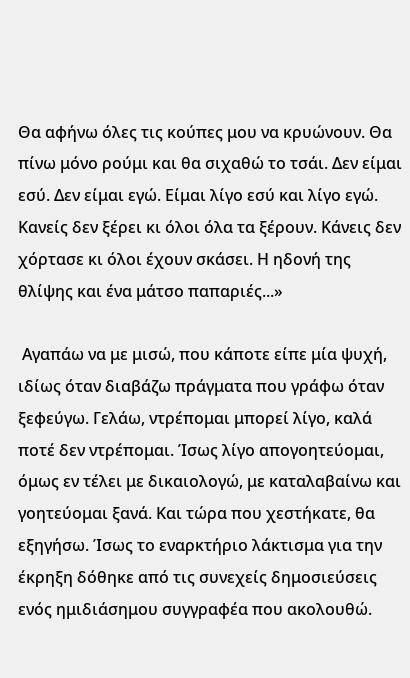Θα αφήνω όλες τις κούπες μου να κρυώνουν. Θα πίνω μόνο ρούμι και θα σιχαθώ το τσάι. Δεν είμαι εσύ. Δεν είμαι εγώ. Είμαι λίγο εσύ και λίγο εγώ. Κανείς δεν ξέρει κι όλοι όλα τα ξέρουν. Κάνεις δεν χόρτασε κι όλοι έχουν σκάσει. Η ηδονή της θλίψης και ένα μάτσο παπαριές...»

 Αγαπάω να με μισώ, που κάποτε είπε μία ψυχή, ιδίως όταν διαβάζω πράγματα που γράφω όταν ξεφεύγω. Γελάω, ντρέπομαι μπορεί λίγο, καλά ποτέ δεν ντρέπομαι. Ίσως λίγο απογοητεύομαι, όμως εν τέλει με δικαιολογώ, με καταλαβαίνω και γοητεύομαι ξανά. Και τώρα που χεστήκατε, θα εξηγήσω. Ίσως το εναρκτήριο λάκτισμα για την έκρηξη δόθηκε από τις συνεχείς δημοσιεύσεις ενός ημιδιάσημου συγγραφέα που ακολουθώ.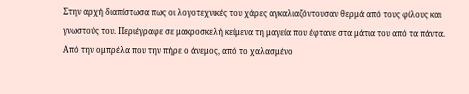Στην αρχή διαπίστωσα πως οι λογοτεχνικές του χάρες αγκαλιαζόντουσαν θερμά από τους φίλους και γνωστούς του. Περιέγραφε σε μακροσκελή κείμενα τη μαγεία που έφτανε στα μάτια του από τα πάντα. Από την ομπρέλα που την πήρε ο άνεμος, από το χαλασμένο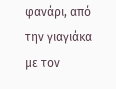φανάρι, από την γιαγιάκα με τον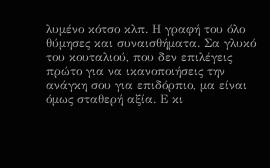λυμένο κότσο κλπ. Η γραφή του όλο θύμησες και συναισθήματα. Σα γλυκό του κουταλιού, που δεν επιλέγεις πρώτο για να ικανοποιήσεις την ανάγκη σου για επιδόρπιο, μα είναι όμως σταθερή αξία. Ε κι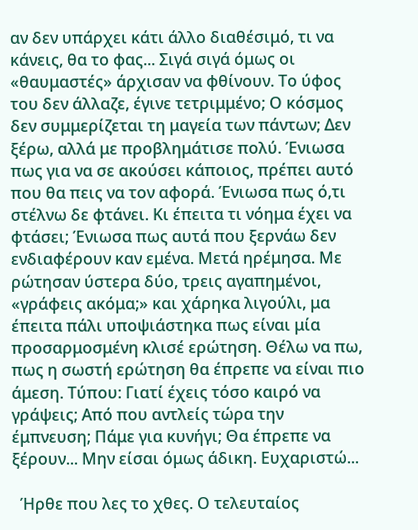αν δεν υπάρχει κάτι άλλο διαθέσιμό, τι να κάνεις, θα το φας... Σιγά σιγά όμως οι «θαυμαστές» άρχισαν να φθίνουν. Το ύφος του δεν άλλαζε, έγινε τετριμμένο; Ο κόσμος δεν συμμερίζεται τη μαγεία των πάντων; Δεν ξέρω, αλλά με προβλημάτισε πολύ. Ένιωσα πως για να σε ακούσει κάποιος, πρέπει αυτό που θα πεις να τον αφορά. Ένιωσα πως ό,τι στέλνω δε φτάνει. Κι έπειτα τι νόημα έχει να φτάσει; Ένιωσα πως αυτά που ξερνάω δεν ενδιαφέρουν καν εμένα. Μετά ηρέμησα. Με ρώτησαν ύστερα δύο, τρεις αγαπημένοι, «γράφεις ακόμα;» και χάρηκα λιγούλι, μα έπειτα πάλι υποψιάστηκα πως είναι μία προσαρμοσμένη κλισέ ερώτηση. Θέλω να πω, πως η σωστή ερώτηση θα έπρεπε να είναι πιο άμεση. Τύπου: Γιατί έχεις τόσο καιρό να γράψεις; Από που αντλείς τώρα την έμπνευση; Πάμε για κυνήγι; Θα έπρεπε να ξέρουν... Μην είσαι όμως άδικη. Ευχαριστώ...

  Ήρθε που λες το χθες. Ο τελευταίος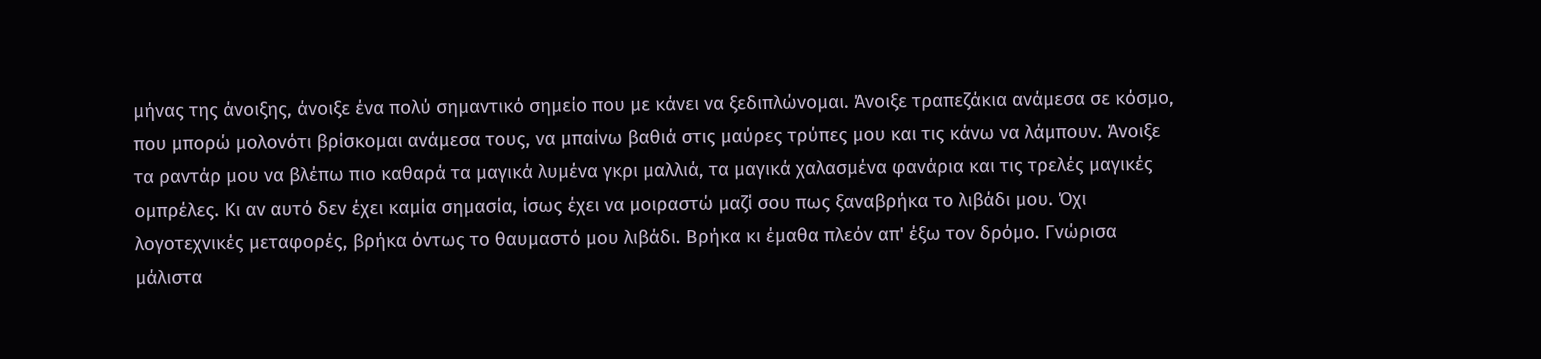μήνας της άνοιξης, άνοιξε ένα πολύ σημαντικό σημείο που με κάνει να ξεδιπλώνομαι. Άνοιξε τραπεζάκια ανάμεσα σε κόσμο, που μπορώ μολονότι βρίσκομαι ανάμεσα τους, να μπαίνω βαθιά στις μαύρες τρύπες μου και τις κάνω να λάμπουν. Άνοιξε τα ραντάρ μου να βλέπω πιο καθαρά τα μαγικά λυμένα γκρι μαλλιά, τα μαγικά χαλασμένα φανάρια και τις τρελές μαγικές ομπρέλες. Κι αν αυτό δεν έχει καμία σημασία, ίσως έχει να μοιραστώ μαζί σου πως ξαναβρήκα το λιβάδι μου. Όχι λογοτεχνικές μεταφορές, βρήκα όντως το θαυμαστό μου λιβάδι. Βρήκα κι έμαθα πλεόν απ' έξω τον δρόμο. Γνώρισα μάλιστα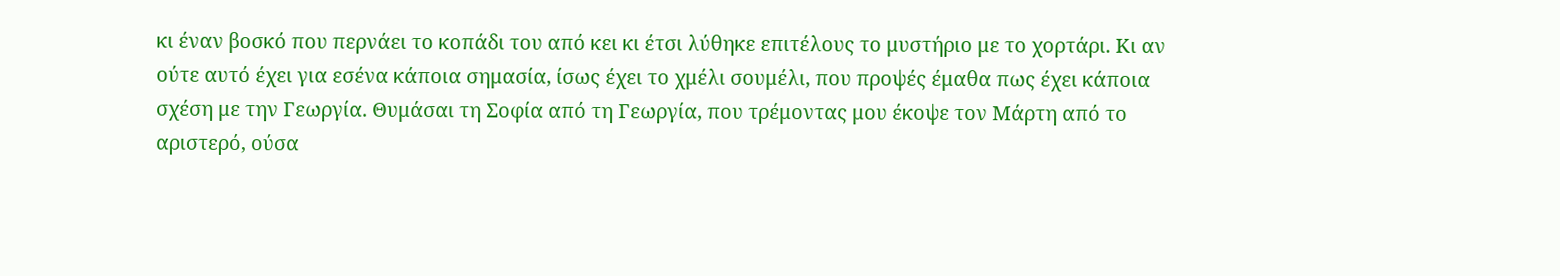κι έναν βοσκό που περνάει το κοπάδι του από κει κι έτσι λύθηκε επιτέλους το μυστήριο με το χορτάρι. Κι αν ούτε αυτό έχει για εσένα κάποια σημασία, ίσως έχει το χμέλι σουμέλι, που προψές έμαθα πως έχει κάποια σχέση με την Γεωργία. Θυμάσαι τη Σοφία από τη Γεωργία, που τρέμοντας μου έκοψε τον Μάρτη από το αριστερό, ούσα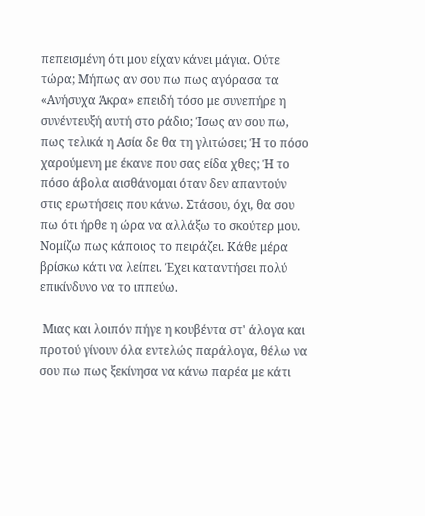πεπεισμένη ότι μου είχαν κάνει μάγια. Ούτε τώρα; Μήπως αν σου πω πως αγόρασα τα «Ανήσυχα Άκρα» επειδή τόσο με συνεπήρε η συνέντευξή αυτή στο ράδιο; Ίσως αν σου πω, πως τελικά η Ασία δε θα τη γλιτώσει; Ή το πόσο χαρούμενη με έκανε που σας είδα χθες; Ή το πόσο άβολα αισθάνομαι όταν δεν απαντούν στις ερωτήσεις που κάνω. Στάσου, όχι, θα σου πω ότι ήρθε η ώρα να αλλάξω το σκούτερ μου. Νομίζω πως κάποιος το πειράζει. Κάθε μέρα βρίσκω κάτι να λείπει. Έχει καταντήσει πολύ επικίνδυνο να το ιππεύω.

 Μιας και λοιπόν πήγε η κουβέντα στ' άλογα και προτού γίνουν όλα εντελώς παράλογα, θέλω να σου πω πως ξεκίνησα να κάνω παρέα με κάτι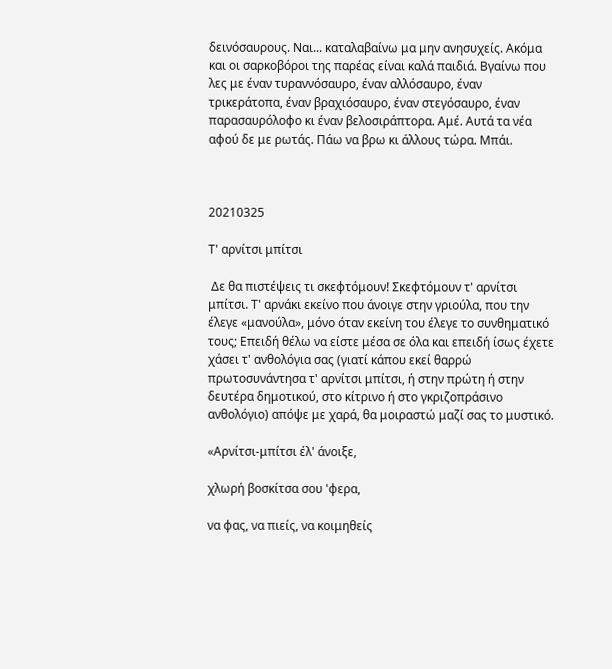δεινόσαυρους. Ναι... καταλαβαίνω μα μην ανησυχείς. Ακόμα και οι σαρκοβόροι της παρέας είναι καλά παιδιά. Βγαίνω που λες με έναν τυραννόσαυρο, έναν αλλόσαυρο, έναν τρικεράτοπα, έναν βραχιόσαυρο, έναν στεγόσαυρο, έναν παρασαυρόλοφο κι έναν βελοσιράπτορα. Αμέ. Αυτά τα νέα αφού δε με ρωτάς. Πάω να βρω κι άλλους τώρα. Μπάι.



20210325

Τ' αρνίτσι μπίτσι

 Δε θα πιστέψεις τι σκεφτόμουν! Σκεφτόμουν τ' αρνίτσι μπίτσι. Τ' αρνάκι εκείνο που άνοιγε στην γριούλα, που την έλεγε «μανούλα», μόνο όταν εκείνη του έλεγε το συνθηματικό τους; Επειδή θέλω να είστε μέσα σε όλα και επειδή ίσως έχετε χάσει τ' ανθολόγια σας (γιατί κάπου εκεί θαρρώ πρωτοσυνάντησα τ' αρνίτσι μπίτσι, ή στην πρώτη ή στην δευτέρα δημοτικού, στο κίτρινο ή στο γκριζοπράσινο ανθολόγιο) απόψε με χαρά, θα μοιραστώ μαζί σας το μυστικό.

«Αρνίτσι-μπίτσι έλ' άνοιξε,

χλωρή βοσκίτσα σου 'φερα,

να φας, να πιείς, να κοιμηθείς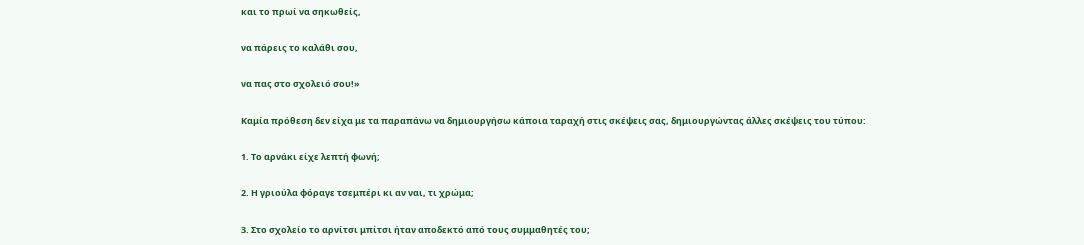και το πρωί να σηκωθείς,

να πάρεις το καλάθι σου,

να πας στο σχολειό σου!»

Καμία πρόθεση δεν είχα με τα παραπάνω να δημιουργήσω κάποια ταραχή στις σκέψεις σας, δημιουργώντας άλλες σκέψεις του τύπου:

1. Το αρνάκι είχε λεπτή φωνή;

2. Η γριούλα φόραγε τσεμπέρι κι αν ναι, τι χρώμα;

3. Στο σχολείο το αρνίτσι μπίτσι ήταν αποδεκτό από τους συμμαθητές του;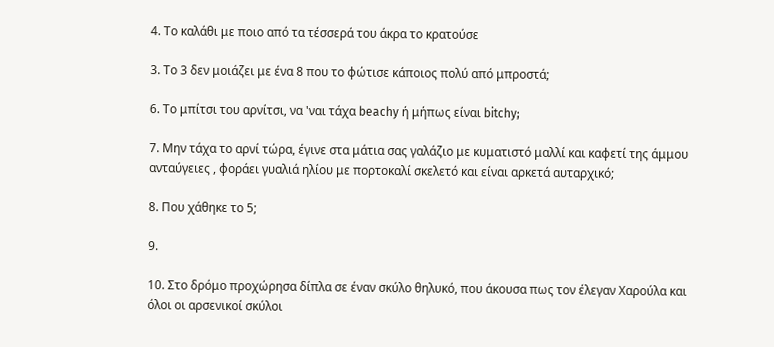4. Το καλάθι με ποιο από τα τέσσερά του άκρα το κρατούσε

3. Το 3 δεν μοιάζει με ένα 8 που το φώτισε κάποιος πολύ από μπροστά;

6. Το μπίτσι του αρνίτσι, να 'ναι τάχα beachy ή μήπως είναι bitchy;

7. Μην τάχα το αρνί τώρα, έγινε στα μάτια σας γαλάζιο με κυματιστό μαλλί και καφετί της άμμου ανταύγειες , φοράει γυαλιά ηλίου με πορτοκαλί σκελετό και είναι αρκετά αυταρχικό;

8. Που χάθηκε το 5;

9.

10. Στο δρόμο προχώρησα δίπλα σε έναν σκύλο θηλυκό, που άκουσα πως τον έλεγαν Χαρούλα και όλοι οι αρσενικοί σκύλοι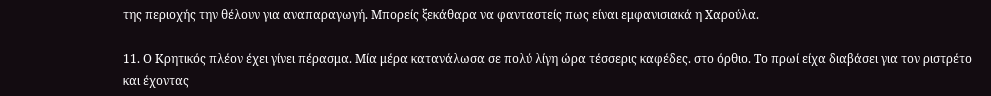της περιοχής την θέλουν για αναπαραγωγή. Μπορείς ξεκάθαρα να φανταστείς πως είναι εμφανισιακά η Χαρούλα.

11. Ο Κρητικός πλέον έχει γίνει πέρασμα. Μία μέρα κατανάλωσα σε πολύ λίγη ώρα τέσσερις καφέδες. στο όρθιο. Το πρωί είχα διαβάσει για τον ριστρέτο και έχοντας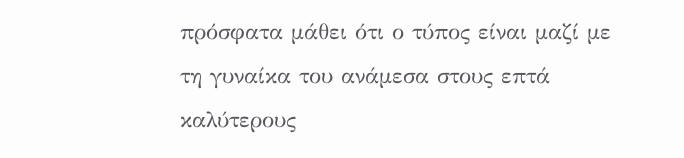πρόσφατα μάθει ότι ο τύπος είναι μαζί με τη γυναίκα του ανάμεσα στους επτά καλύτερους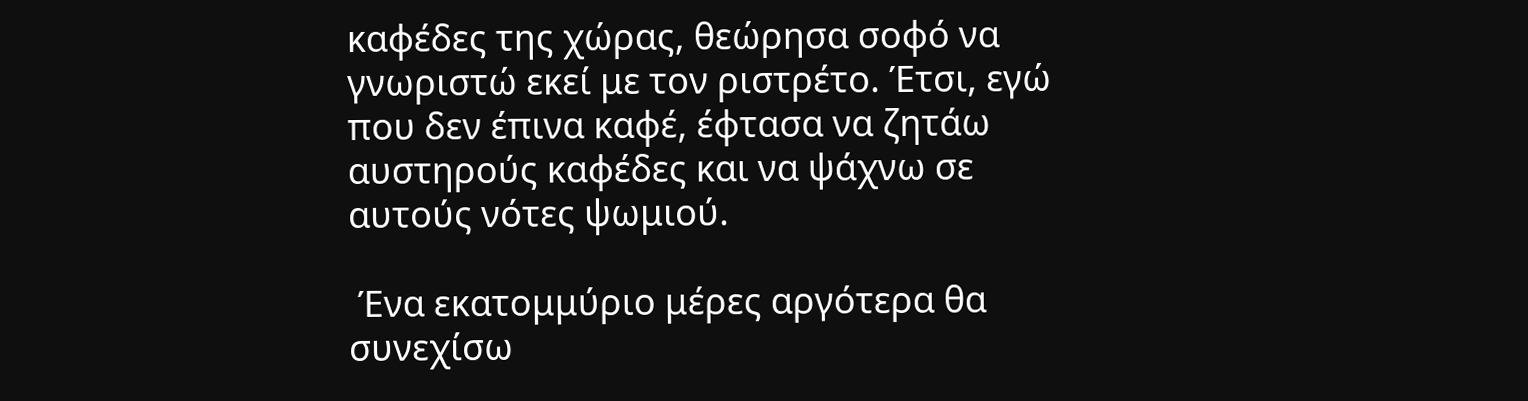καφέδες της χώρας, θεώρησα σοφό να γνωριστώ εκεί με τον ριστρέτο. Έτσι, εγώ που δεν έπινα καφέ, έφτασα να ζητάω αυστηρούς καφέδες και να ψάχνω σε αυτούς νότες ψωμιού.

 Ένα εκατομμύριο μέρες αργότερα θα συνεχίσω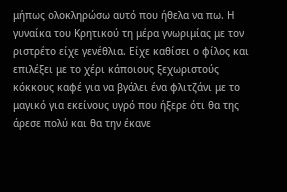μήπως ολοκληρώσω αυτό που ήθελα να πω. Η γυναίκα του Κρητικού τη μέρα γνωριμίας με τον ριστρέτο είχε γενέθλια. Είχε καθίσει ο φίλος και επιλέξει με το χέρι κάποιους ξεχωριστούς κόκκους καφέ για να βγάλει ένα φλιτζάνι με το μαγικό για εκείνους υγρό που ήξερε ότι θα της άρεσε πολύ και θα την έκανε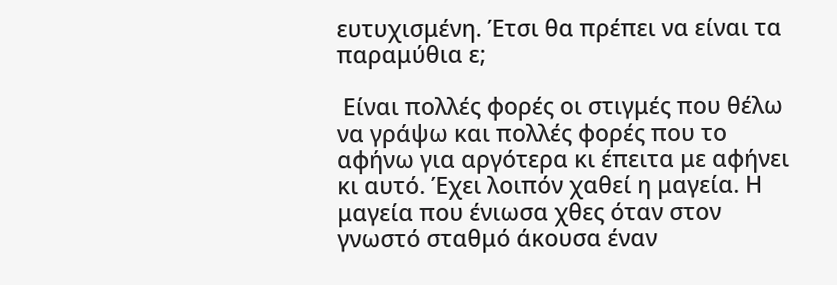ευτυχισμένη. Έτσι θα πρέπει να είναι τα παραμύθια ε;

 Είναι πολλές φορές οι στιγμές που θέλω να γράψω και πολλές φορές που το αφήνω για αργότερα κι έπειτα με αφήνει κι αυτό. Έχει λοιπόν χαθεί η μαγεία. Η μαγεία που ένιωσα χθες όταν στον γνωστό σταθμό άκουσα έναν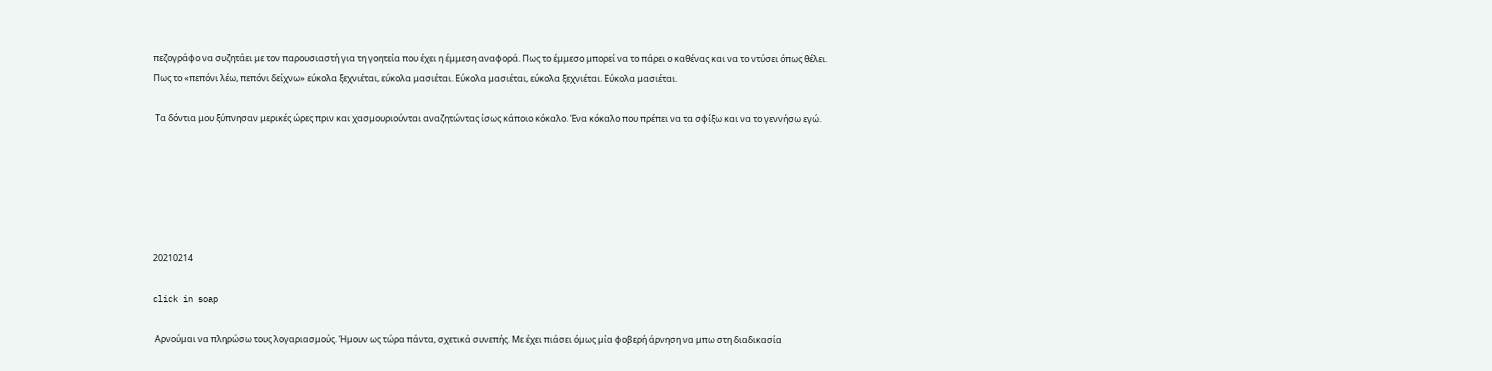πεζογράφο να συζητάει με τον παρουσιαστή για τη γοητεία που έχει η έμμεση αναφορά. Πως το έμμεσο μπορεί να το πάρει ο καθένας και να το ντύσει όπως θέλει. Πως το «πεπόνι λέω, πεπόνι δείχνω» εύκολα ξεχνιέται, εύκολα μασιέται. Εύκολα μασιέται, εύκολα ξεχνιέται. Εύκολα μασιέται.

 Τα δόντια μου ξύπνησαν μερικές ώρες πριν και χασμουριούνται αναζητώντας ίσως κάποιο κόκαλο. Ένα κόκαλο που πρέπει να τα σφίξω και να το γεννήσω εγώ.






20210214

click in soap

 Αρνούμαι να πληρώσω τους λογαριασμούς. Ήμουν ως τώρα πάντα, σχετικά συνεπής. Με έχει πιάσει όμως μία φοβερή άρνηση να μπω στη διαδικασία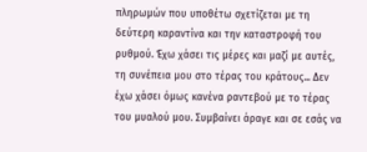πληρωμών που υποθέτω σχετίζεται με τη δεύτερη καραντίνα και την καταστροφή του ρυθμού. Έχω χάσει τις μέρες και μαζί με αυτές, τη συνέπεια μου στο τέρας του κράτους... Δεν έχω χάσει όμως κανένα ραντεβού με το τέρας του μυαλού μου. Συμβαίνει άραγε και σε εσάς να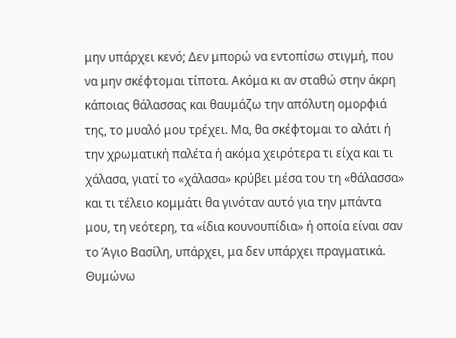μην υπάρχει κενό; Δεν μπορώ να εντοπίσω στιγμή, που να μην σκέφτομαι τίποτα. Ακόμα κι αν σταθώ στην άκρη κάποιας θάλασσας και θαυμάζω την απόλυτη ομορφιά της, το μυαλό μου τρέχει. Μα, θα σκέφτομαι το αλάτι ή την χρωματική παλέτα ή ακόμα χειρότερα τι είχα και τι χάλασα, γιατί το «χάλασα» κρύβει μέσα του τη «θάλασσα» και τι τέλειο κομμάτι θα γινόταν αυτό για την μπάντα μου, τη νεότερη, τα «ίδια κουνουπίδια» ή οποία είναι σαν το Άγιο Βασίλη, υπάρχει, μα δεν υπάρχει πραγματικά. Θυμώνω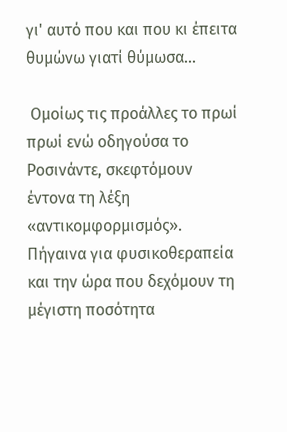γι' αυτό που και που κι έπειτα θυμώνω γιατί θύμωσα...

 Ομοίως τις προάλλες το πρωί πρωί ενώ οδηγούσα το Ροσινάντε, σκεφτόμουν έντονα τη λέξη «αντικομφορμισμός». Πήγαινα για φυσικοθεραπεία και την ώρα που δεχόμουν τη μέγιστη ποσότητα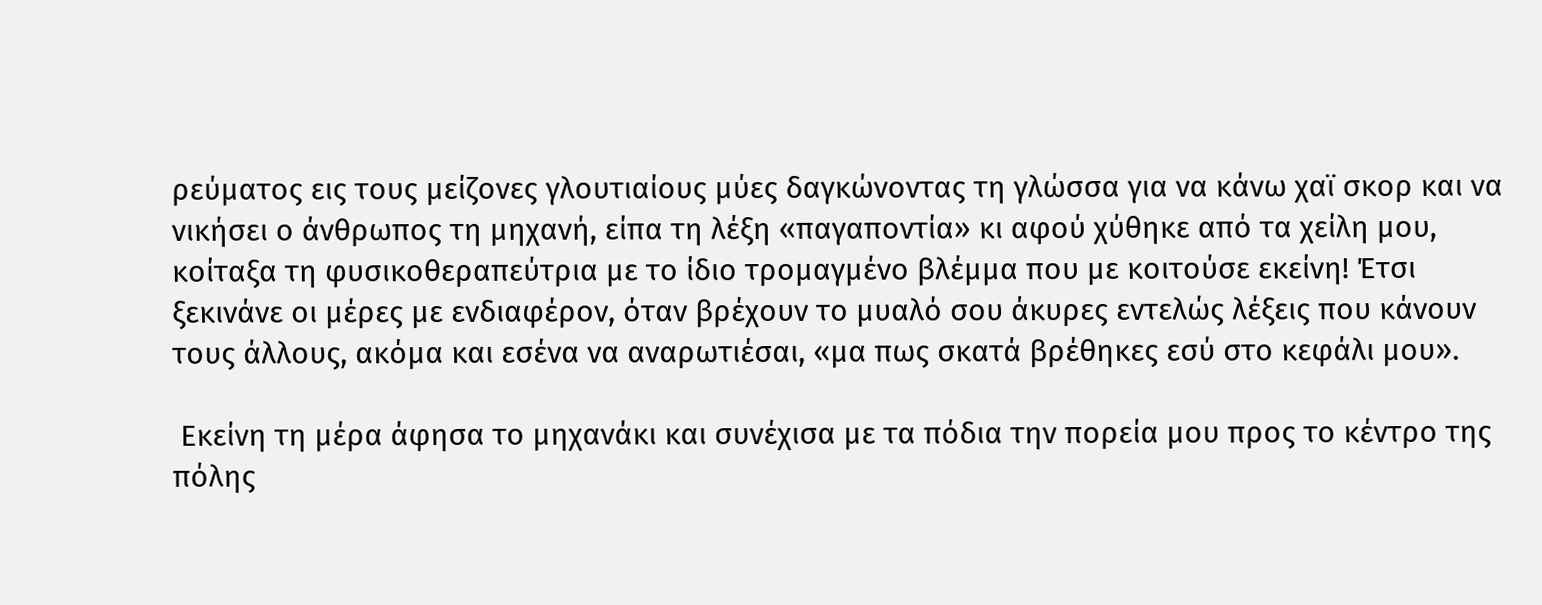ρεύματος εις τους μείζονες γλουτιαίους μύες δαγκώνοντας τη γλώσσα για να κάνω χαϊ σκορ και να νικήσει ο άνθρωπος τη μηχανή, είπα τη λέξη «παγαποντία» κι αφού χύθηκε από τα χείλη μου, κοίταξα τη φυσικοθεραπεύτρια με το ίδιο τρομαγμένο βλέμμα που με κοιτούσε εκείνη! Έτσι ξεκινάνε οι μέρες με ενδιαφέρον, όταν βρέχουν το μυαλό σου άκυρες εντελώς λέξεις που κάνουν τους άλλους, ακόμα και εσένα να αναρωτιέσαι, «μα πως σκατά βρέθηκες εσύ στο κεφάλι μου».

 Εκείνη τη μέρα άφησα το μηχανάκι και συνέχισα με τα πόδια την πορεία μου προς το κέντρο της πόλης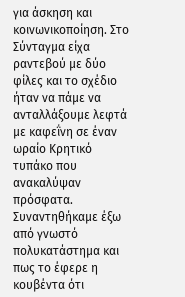για άσκηση και κοινωνικοποίηση. Στο Σύνταγμα είχα ραντεβού με δύο φίλες και το σχέδιο ήταν να πάμε να ανταλλάξουμε λεφτά με καφεΐνη σε έναν ωραίο Κρητικό τυπάκο που ανακαλύψαν πρόσφατα. Συναντηθήκαμε έξω από γνωστό πολυκατάστημα και πως το έφερε η κουβέντα ότι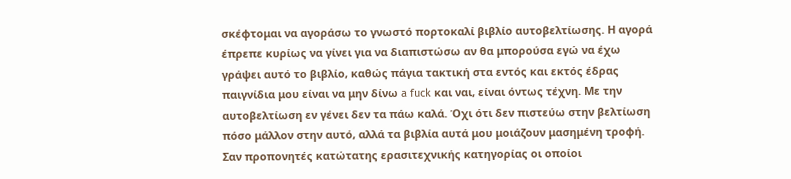σκέφτομαι να αγοράσω το γνωστό πορτοκαλί βιβλίο αυτοβελτίωσης. Η αγορά έπρεπε κυρίως να γίνει για να διαπιστώσω αν θα μπορούσα εγώ να έχω γράψει αυτό το βιβλίο, καθώς πάγια τακτική στα εντός και εκτός έδρας παιγνίδια μου είναι να μην δίνω a fuck και ναι, είναι όντως τέχνη. Με την αυτοβελτίωση εν γένει δεν τα πάω καλά. Όχι ότι δεν πιστεύω στην βελτίωση πόσο μάλλον στην αυτό, αλλά τα βιβλία αυτά μου μοιάζουν μασημένη τροφή. Σαν προπονητές κατώτατης ερασιτεχνικής κατηγορίας οι οποίοι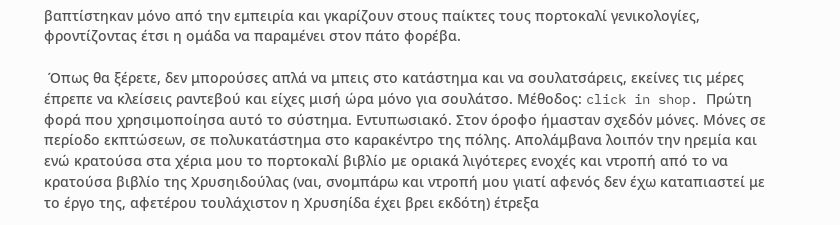βαπτίστηκαν μόνο από την εμπειρία και γκαρίζουν στους παίκτες τους πορτοκαλί γενικολογίες, φροντίζοντας έτσι η ομάδα να παραμένει στον πάτο φορέβα.

 Όπως θα ξέρετε, δεν μπορούσες απλά να μπεις στο κατάστημα και να σουλατσάρεις, εκείνες τις μέρες έπρεπε να κλείσεις ραντεβού και είχες μισή ώρα μόνο για σουλάτσο. Μέθοδος: click in shop. Πρώτη φορά που χρησιμοποίησα αυτό το σύστημα. Εντυπωσιακό. Στον όροφο ήμασταν σχεδόν μόνες. Μόνες σε περίοδο εκπτώσεων, σε πολυκατάστημα στο καρακέντρο της πόλης. Απολάμβανα λοιπόν την ηρεμία και ενώ κρατούσα στα χέρια μου το πορτοκαλί βιβλίο με οριακά λιγότερες ενοχές και ντροπή από το να κρατούσα βιβλίο της Χρυσηιδούλας (ναι, σνομπάρω και ντροπή μου γιατί αφενός δεν έχω καταπιαστεί με το έργο της, αφετέρου τουλάχιστον η Χρυσηίδα έχει βρει εκδότη) έτρεξα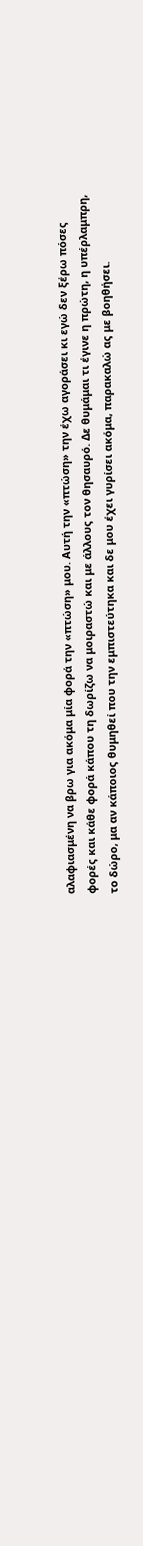αλαφιασμένη να βρω για ακόμα μία φορά την «πτώση» μου. Αυτή την «πτώση» την έχω αγοράσει κι εγώ δεν ξέρω πόσες φορές και κάθε φορά κάπου τη δωρίζω να μοιραστώ και με άλλους τον θησαυρό. Δε θυμάμαι τι έγινε η πρώτη, η υπέρλαμπρη, το δώρο, μα αν κάποιος θυμηθεί που την εμπιστεύτηκα και δε μου έχει γυρίσει ακόμα, παρακαλώ ας με βοηθήσει.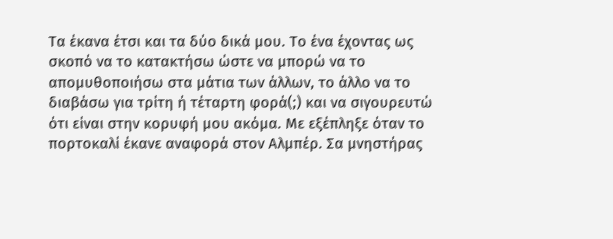Τα έκανα έτσι και τα δύο δικά μου. Το ένα έχοντας ως σκοπό να το κατακτήσω ώστε να μπορώ να το απομυθοποιήσω στα μάτια των άλλων, το άλλο να το διαβάσω για τρίτη ή τέταρτη φορά(;) και να σιγουρευτώ ότι είναι στην κορυφή μου ακόμα. Με εξέπληξε όταν το πορτοκαλί έκανε αναφορά στον Αλμπέρ. Σα μνηστήρας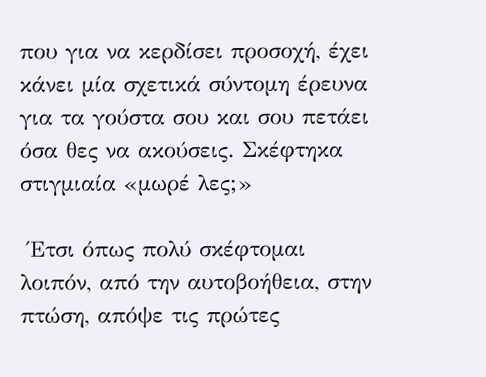που για να κερδίσει προσοχή, έχει κάνει μία σχετικά σύντομη έρευνα για τα γούστα σου και σου πετάει όσα θες να ακούσεις. Σκέφτηκα στιγμιαία «μωρέ λες;»

 Έτσι όπως πολύ σκέφτομαι λοιπόν, από την αυτοβοήθεια, στην πτώση, απόψε τις πρώτες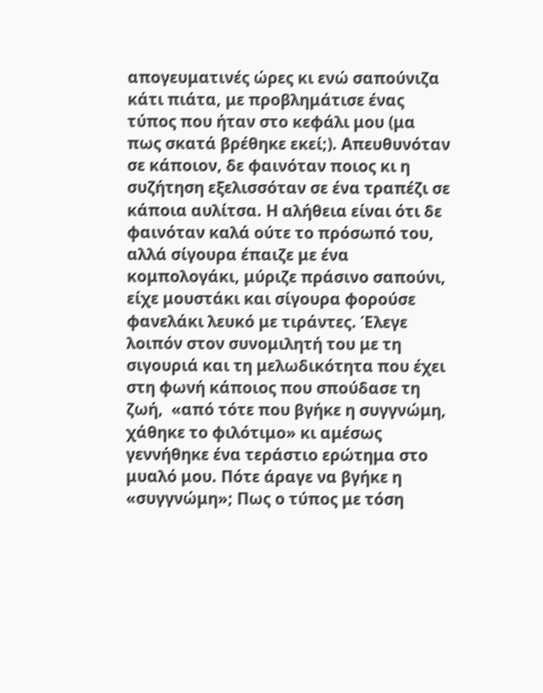απογευματινές ώρες κι ενώ σαπούνιζα κάτι πιάτα, με προβλημάτισε ένας τύπος που ήταν στο κεφάλι μου (μα πως σκατά βρέθηκε εκεί;). Απευθυνόταν σε κάποιον, δε φαινόταν ποιος κι η συζήτηση εξελισσόταν σε ένα τραπέζι σε κάποια αυλίτσα. Η αλήθεια είναι ότι δε φαινόταν καλά ούτε το πρόσωπό του, αλλά σίγουρα έπαιζε με ένα κομπολογάκι, μύριζε πράσινο σαπούνι, είχε μουστάκι και σίγουρα φορούσε φανελάκι λευκό με τιράντες. Έλεγε λοιπόν στον συνομιλητή του με τη σιγουριά και τη μελωδικότητα που έχει στη φωνή κάποιος που σπούδασε τη ζωή,  «από τότε που βγήκε η συγγνώμη, χάθηκε το φιλότιμο» κι αμέσως γεννήθηκε ένα τεράστιο ερώτημα στο μυαλό μου. Πότε άραγε να βγήκε η «συγγνώμη»; Πως ο τύπος με τόση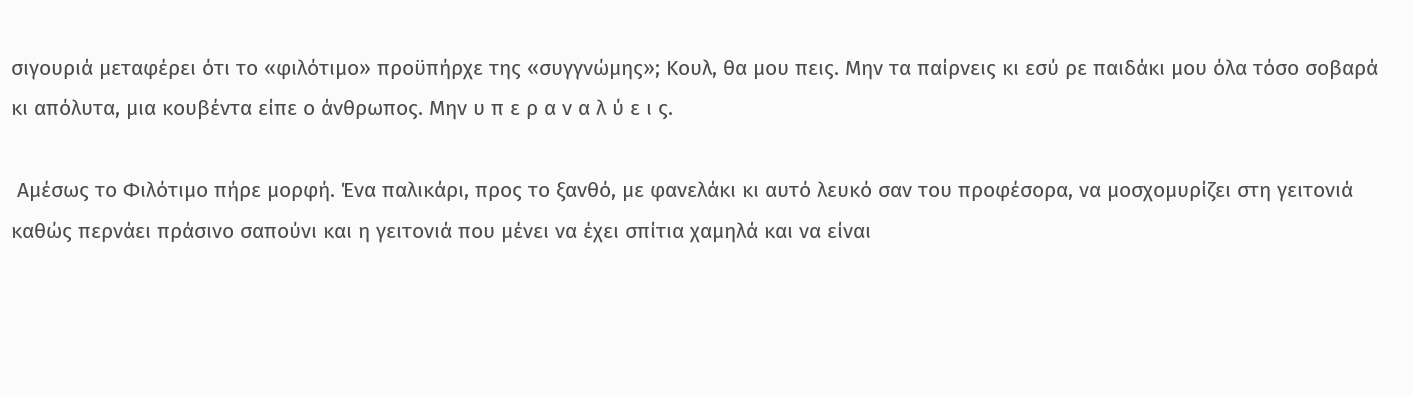σιγουριά μεταφέρει ότι το «φιλότιμο» προϋπήρχε της «συγγνώμης»; Κουλ, θα μου πεις. Μην τα παίρνεις κι εσύ ρε παιδάκι μου όλα τόσο σοβαρά κι απόλυτα, μια κουβέντα είπε ο άνθρωπος. Μην υ π ε ρ α ν α λ ύ ε ι ς.

 Αμέσως το Φιλότιμο πήρε μορφή. Ένα παλικάρι, προς το ξανθό, με φανελάκι κι αυτό λευκό σαν του προφέσορα, να μοσχομυρίζει στη γειτονιά καθώς περνάει πράσινο σαπούνι και η γειτονιά που μένει να έχει σπίτια χαμηλά και να είναι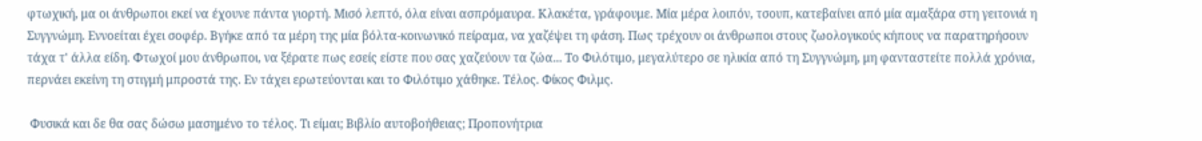φτωχική, μα οι άνθρωποι εκεί να έχουνε πάντα γιορτή. Μισό λεπτό, όλα είναι ασπρόμαυρα. Κλακέτα, γράφουμε. Μία μέρα λοιπόν, τσουπ, κατεβαίνει από μία αμαξάρα στη γειτονιά η Συγγνώμη. Εννοείται έχει σοφέρ. Βγήκε από τα μέρη της μία βόλτα-κοινωνικό πείραμα, να χαζέψει τη φάση. Πως τρέχουν οι άνθρωποι στους ζωολογικούς κήπους να παρατηρήσουν τάχα τ' άλλα είδη. Φτωχοί μου άνθρωποι, να ξέρατε πως εσείς είστε που σας χαζεύουν τα ζώα... Το Φιλότιμο, μεγαλύτερο σε ηλικία από τη Συγγνώμη, μη φανταστείτε πολλά χρόνια, περνάει εκείνη τη στιγμή μπροστά της. Εν τάχει ερωτεύονται και το Φιλότιμο χάθηκε. Τέλος. Φίκος Φιλμς.

 Φυσικά και δε θα σας δώσω μασημένο το τέλος. Τι είμαι; Βιβλίο αυτοβοήθειας; Προπονήτρια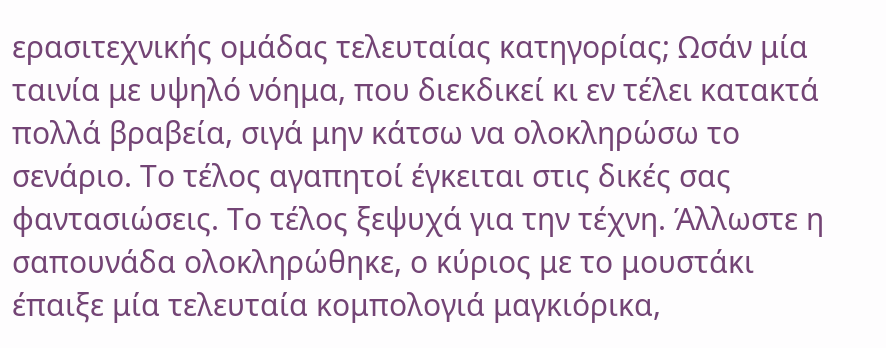ερασιτεχνικής ομάδας τελευταίας κατηγορίας; Ωσάν μία ταινία με υψηλό νόημα, που διεκδικεί κι εν τέλει κατακτά πολλά βραβεία, σιγά μην κάτσω να ολοκληρώσω το σενάριο. Το τέλος αγαπητοί έγκειται στις δικές σας φαντασιώσεις. Το τέλος ξεψυχά για την τέχνη. Άλλωστε η σαπουνάδα ολοκληρώθηκε, ο κύριος με το μουστάκι έπαιξε μία τελευταία κομπολογιά μαγκιόρικα,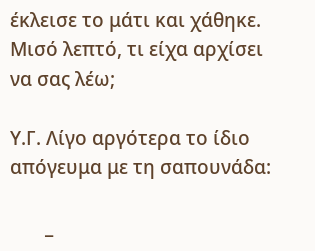έκλεισε το μάτι και χάθηκε. Μισό λεπτό, τι είχα αρχίσει να σας λέω;

Υ.Γ. Λίγο αργότερα το ίδιο απόγευμα με τη σαπουνάδα:

       _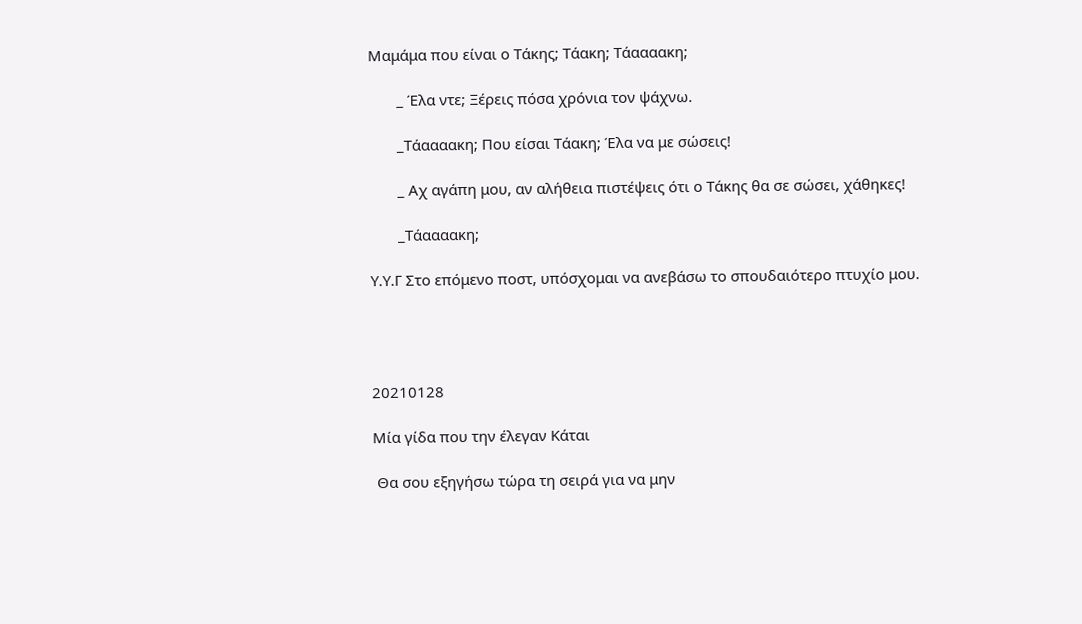Μαμάμα που είναι ο Τάκης; Τάακη; Τάαααακη;

       _ Έλα ντε; Ξέρεις πόσα χρόνια τον ψάχνω.

       _Τάαααακη; Που είσαι Τάακη; Έλα να με σώσεις!

       _ Αχ αγάπη μου, αν αλήθεια πιστέψεις ότι ο Τάκης θα σε σώσει, χάθηκες!

       _Τάαααακη;

Υ.Υ.Γ Στο επόμενο ποστ, υπόσχομαι να ανεβάσω το σπουδαιότερο πτυχίο μου.




20210128

Μία γίδα που την έλεγαν Κάται

 Θα σου εξηγήσω τώρα τη σειρά για να μην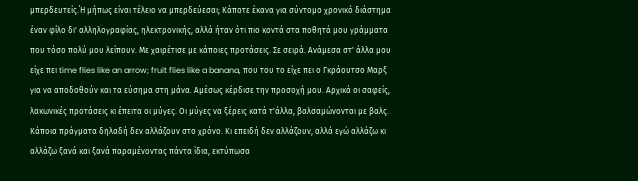μπερδευτείς.΄Η μήπως είναι τέλειο να μπερδεύεσαι; Κάποτε έκανα για σύντομο χρονικό διάστημα έναν φίλο δι' αλληλογραφίας, ηλεκτρονικής, αλλά ήταν ότι πιο κοντά στα ποθητά μου γράμματα που τόσο πολύ μου λείπουν. Με χαιρέτισε με κάποιες προτάσεις. Σε σειρά. Ανάμεσα στ' άλλα μου είχε πει time flies like an arrow; fruit flies like a banana, που του το είχε πει ο Γκράουτσο Μαρξ για να αποδοθούν και τα εύσημα στη μάνα. Αμέσως κέρδισε την προσοχή μου. Αρχικά οι σαφείς, λακωνικές προτάσεις κι έπειτα οι μύγες. Οι μύγες να ξέρεις κατά τ'άλλα, βαλσαμώνονται με βαλς. Κάποια πράγματα δηλαδή δεν αλλάζουν στο χρόνο. Κι επειδή δεν αλλάζουν, αλλά εγώ αλλάζω κι αλλάζω ξανά και ξανά παραμένοντας πάντα ίδια, εκτύπωσα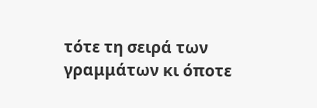τότε τη σειρά των γραμμάτων κι όποτε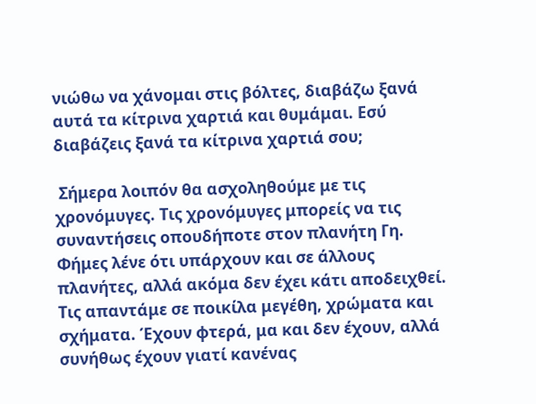νιώθω να χάνομαι στις βόλτες, διαβάζω ξανά αυτά τα κίτρινα χαρτιά και θυμάμαι. Εσύ διαβάζεις ξανά τα κίτρινα χαρτιά σου;

 Σήμερα λοιπόν θα ασχοληθούμε με τις χρονόμυγες. Τις χρονόμυγες μπορείς να τις συναντήσεις οπουδήποτε στον πλανήτη Γη. Φήμες λένε ότι υπάρχουν και σε άλλους πλανήτες, αλλά ακόμα δεν έχει κάτι αποδειχθεί. Τις απαντάμε σε ποικίλα μεγέθη, χρώματα και σχήματα. Έχουν φτερά, μα και δεν έχουν, αλλά συνήθως έχουν γιατί κανένας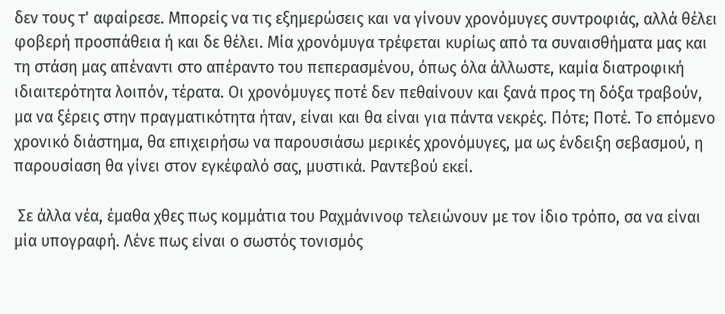δεν τους τ' αφαίρεσε. Μπορείς να τις εξημερώσεις και να γίνουν χρονόμυγες συντροφιάς, αλλά θέλει φοβερή προσπάθεια ή και δε θέλει. Μία χρονόμυγα τρέφεται κυρίως από τα συναισθήματα μας και τη στάση μας απέναντι στο απέραντο του πεπερασμένου, όπως όλα άλλωστε, καμία διατροφική ιδιαιτερότητα λοιπόν, τέρατα. Οι χρονόμυγες ποτέ δεν πεθαίνουν και ξανά προς τη δόξα τραβούν, μα να ξέρεις στην πραγματικότητα ήταν, είναι και θα είναι για πάντα νεκρές. Πότε; Ποτέ. Το επόμενο χρονικό διάστημα, θα επιχειρήσω να παρουσιάσω μερικές χρονόμυγες, μα ως ένδειξη σεβασμού, η παρουσίαση θα γίνει στον εγκέφαλό σας, μυστικά. Ραντεβού εκεί.

 Σε άλλα νέα, έμαθα χθες πως κομμάτια του Ραχμάνινοφ τελειώνουν με τον ίδιο τρόπο, σα να είναι μία υπογραφή. Λένε πως είναι ο σωστός τονισμός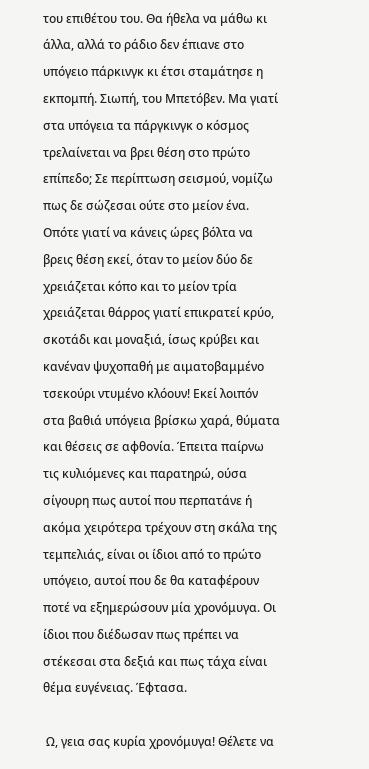του επιθέτου του. Θα ήθελα να μάθω κι άλλα, αλλά το ράδιο δεν έπιανε στο υπόγειο πάρκινγκ κι έτσι σταμάτησε η εκπομπή. Σιωπή, του Μπετόβεν. Μα γιατί στα υπόγεια τα πάργκινγκ ο κόσμος τρελαίνεται να βρει θέση στο πρώτο επίπεδο; Σε περίπτωση σεισμού, νομίζω πως δε σώζεσαι ούτε στο μείον ένα. Οπότε γιατί να κάνεις ώρες βόλτα να βρεις θέση εκεί, όταν το μείον δύο δε χρειάζεται κόπο και το μείον τρία χρειάζεται θάρρος γιατί επικρατεί κρύο, σκοτάδι και μοναξιά, ίσως κρύβει και κανέναν ψυχοπαθή με αιματοβαμμένο τσεκούρι ντυμένο κλόουν! Εκεί λοιπόν στα βαθιά υπόγεια βρίσκω χαρά, θύματα και θέσεις σε αφθονία. Έπειτα παίρνω τις κυλιόμενες και παρατηρώ, ούσα σίγουρη πως αυτοί που περπατάνε ή ακόμα χειρότερα τρέχουν στη σκάλα της τεμπελιάς, είναι οι ίδιοι από το πρώτο υπόγειο, αυτοί που δε θα καταφέρουν ποτέ να εξημερώσουν μία χρονόμυγα. Οι ίδιοι που διέδωσαν πως πρέπει να στέκεσαι στα δεξιά και πως τάχα είναι θέμα ευγένειας. Έφτασα.

 Ω, γεια σας κυρία χρονόμυγα! Θέλετε να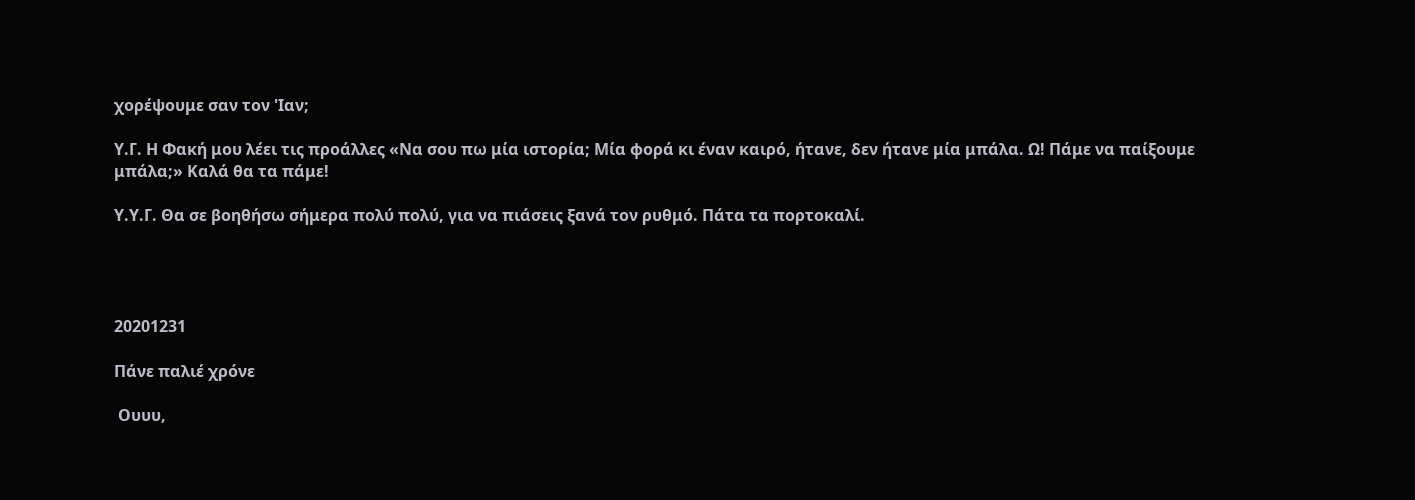χορέψουμε σαν τον 'Ιαν;

Υ.Γ. Η Φακή μου λέει τις προάλλες «Να σου πω μία ιστορία; Μία φορά κι έναν καιρό, ήτανε, δεν ήτανε μία μπάλα. Ω! Πάμε να παίξουμε μπάλα;» Καλά θα τα πάμε!

Υ.Υ.Γ. Θα σε βοηθήσω σήμερα πολύ πολύ, για να πιάσεις ξανά τον ρυθμό. Πάτα τα πορτοκαλί.




20201231

Πάνε παλιέ χρόνε

 Ουυυ,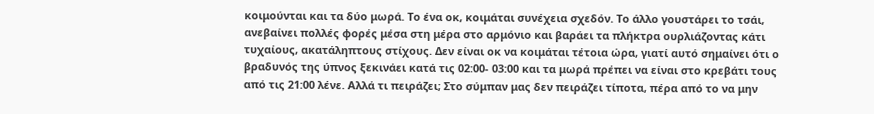κοιμούνται και τα δύο μωρά. Το ένα οκ, κοιμάται συνέχεια σχεδόν. Το άλλο γουστάρει το τσάι, ανεβαίνει πολλές φορές μέσα στη μέρα στο αρμόνιο και βαράει τα πλήκτρα ουρλιάζοντας κάτι τυχαίους, ακατάληπτους στίχους. Δεν είναι οκ να κοιμάται τέτοια ώρα, γιατί αυτό σημαίνει ότι ο βραδυνός της ύπνος ξεκινάει κατά τις 02:00- 03:00 και τα μωρά πρέπει να είναι στο κρεβάτι τους από τις 21:00 λένε. Αλλά τι πειράζει; Στο σύμπαν μας δεν πειράζει τίποτα, πέρα από το να μην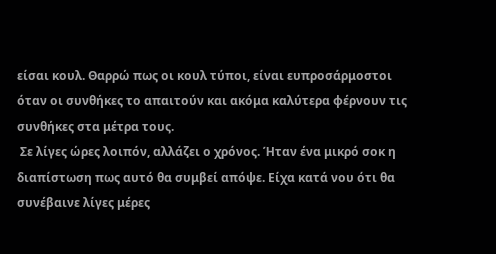είσαι κουλ. Θαρρώ πως οι κουλ τύποι, είναι ευπροσάρμοστοι όταν οι συνθήκες το απαιτούν και ακόμα καλύτερα φέρνουν τις συνθήκες στα μέτρα τους.
 Σε λίγες ώρες λοιπόν, αλλάζει ο χρόνος. Ήταν ένα μικρό σοκ η διαπίστωση πως αυτό θα συμβεί απόψε. Είχα κατά νου ότι θα συνέβαινε λίγες μέρες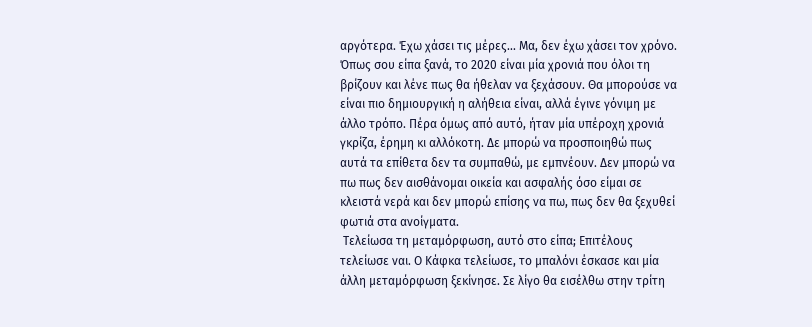αργότερα. Έχω χάσει τις μέρες... Μα, δεν έχω χάσει τον χρόνο. Όπως σου είπα ξανά, το 2020 είναι μία χρονιά που όλοι τη βρίζουν και λένε πως θα ήθελαν να ξεχάσουν. Θα μπορούσε να είναι πιο δημιουργική η αλήθεια είναι, αλλά έγινε γόνιμη με άλλο τρόπο. Πέρα όμως από αυτό, ήταν μία υπέροχη χρονιά γκρίζα, έρημη κι αλλόκοτη. Δε μπορώ να προσποιηθώ πως αυτά τα επίθετα δεν τα συμπαθώ, με εμπνέουν. Δεν μπορώ να πω πως δεν αισθάνομαι οικεία και ασφαλής όσο είμαι σε κλειστά νερά και δεν μπορώ επίσης να πω, πως δεν θα ξεχυθεί φωτιά στα ανοίγματα.
 Τελείωσα τη μεταμόρφωση, αυτό στο είπα; Επιτέλους τελείωσε ναι. Ο Κάφκα τελείωσε, το μπαλόνι έσκασε και μία άλλη μεταμόρφωση ξεκίνησε. Σε λίγο θα εισέλθω στην τρίτη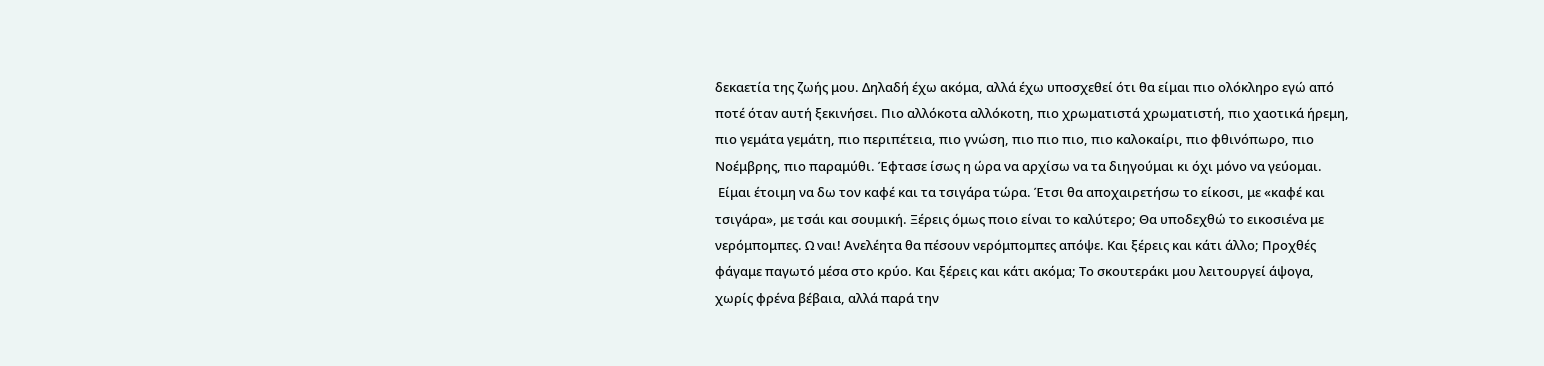δεκαετία της ζωής μου. Δηλαδή έχω ακόμα, αλλά έχω υποσχεθεί ότι θα είμαι πιο ολόκληρο εγώ από ποτέ όταν αυτή ξεκινήσει. Πιο αλλόκοτα αλλόκοτη, πιο χρωματιστά χρωματιστή, πιο χαοτικά ήρεμη, πιο γεμάτα γεμάτη, πιο περιπέτεια, πιο γνώση, πιο πιο πιο, πιο καλοκαίρι, πιο φθινόπωρο, πιο Νοέμβρης, πιο παραμύθι. Έφτασε ίσως η ώρα να αρχίσω να τα διηγούμαι κι όχι μόνο να γεύομαι.
 Είμαι έτοιμη να δω τον καφέ και τα τσιγάρα τώρα. Έτσι θα αποχαιρετήσω το είκοσι, με «καφέ και τσιγάρα», με τσάι και σουμική. Ξέρεις όμως ποιο είναι το καλύτερο; Θα υποδεχθώ το εικοσιένα με νερόμπομπες. Ω ναι! Ανελέητα θα πέσουν νερόμπομπες απόψε. Και ξέρεις και κάτι άλλο; Προχθές φάγαμε παγωτό μέσα στο κρύο. Και ξέρεις και κάτι ακόμα; Το σκουτεράκι μου λειτουργεί άψογα, χωρίς φρένα βέβαια, αλλά παρά την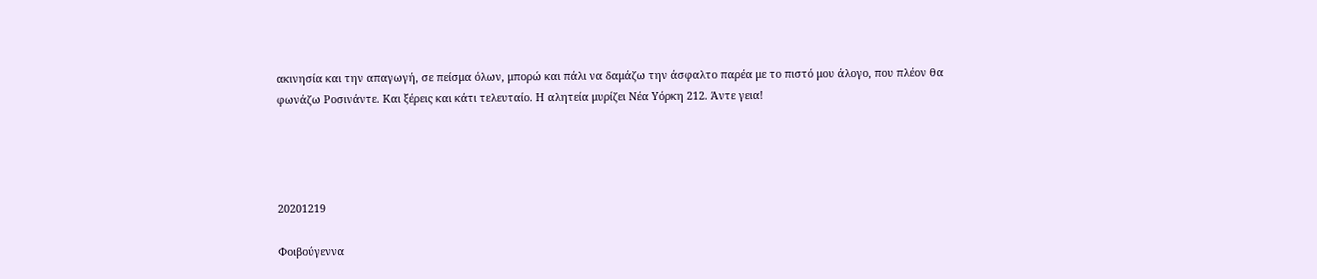ακινησία και την απαγωγή, σε πείσμα όλων, μπορώ και πάλι να δαμάζω την άσφαλτο παρέα με το πιστό μου άλογο, που πλέον θα φωνάζω Ροσινάντε. Και ξέρεις και κάτι τελευταίο. Η αλητεία μυρίζει Νέα Υόρκη 212. Άντε γεια!




20201219

Φοιβούγεννα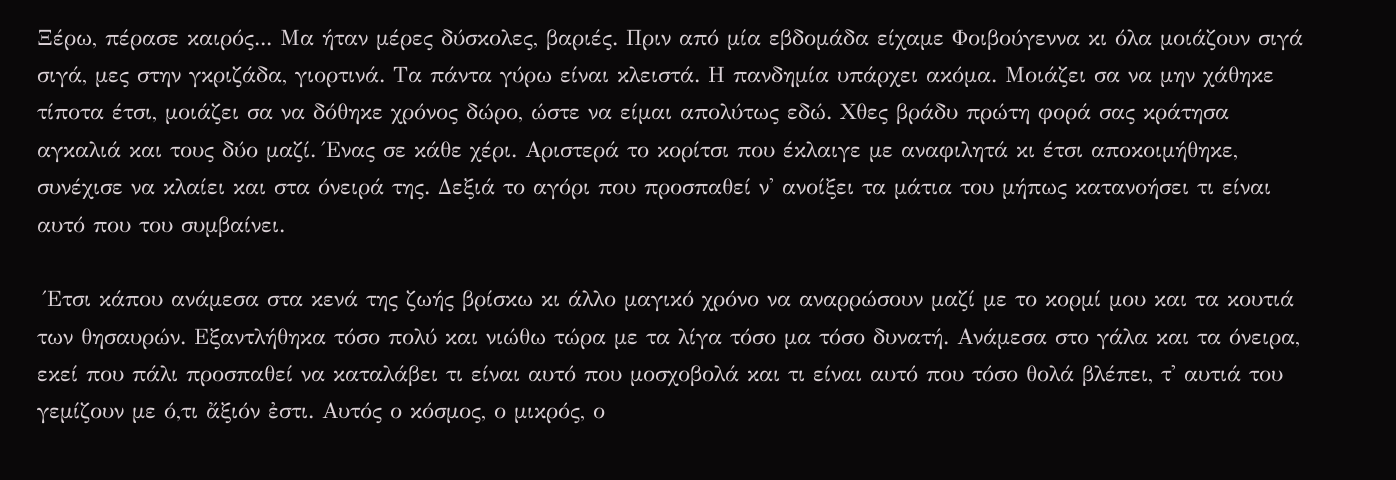Ξέρω, πέρασε καιρός... Μα ήταν μέρες δύσκολες, βαριές. Πριν από μία εβδομάδα είχαμε Φοιβούγεννα κι όλα μοιάζουν σιγά σιγά, μες στην γκριζάδα, γιορτινά. Τα πάντα γύρω είναι κλειστά. Η πανδημία υπάρχει ακόμα. Μοιάζει σα να μην χάθηκε τίποτα έτσι, μοιάζει σα να δόθηκε χρόνος δώρο, ώστε να είμαι απολύτως εδώ. Χθες βράδυ πρώτη φορά σας κράτησα αγκαλιά και τους δύο μαζί. Ένας σε κάθε χέρι. Αριστερά το κορίτσι που έκλαιγε με αναφιλητά κι έτσι αποκοιμήθηκε, συνέχισε να κλαίει και στα όνειρά της. Δεξιά το αγόρι που προσπαθεί ν' ανοίξει τα μάτια του μήπως κατανοήσει τι είναι αυτό που του συμβαίνει.

 Έτσι κάπου ανάμεσα στα κενά της ζωής βρίσκω κι άλλο μαγικό χρόνο να αναρρώσουν μαζί με το κορμί μου και τα κουτιά των θησαυρών. Εξαντλήθηκα τόσο πολύ και νιώθω τώρα με τα λίγα τόσο μα τόσο δυνατή. Ανάμεσα στο γάλα και τα όνειρα, εκεί που πάλι προσπαθεί να καταλάβει τι είναι αυτό που μοσχοβολά και τι είναι αυτό που τόσο θολά βλέπει, τ' αυτιά του γεμίζουν με ό,τι ἄξιόν ἐστι. Αυτός ο κόσμος, ο μικρός, ο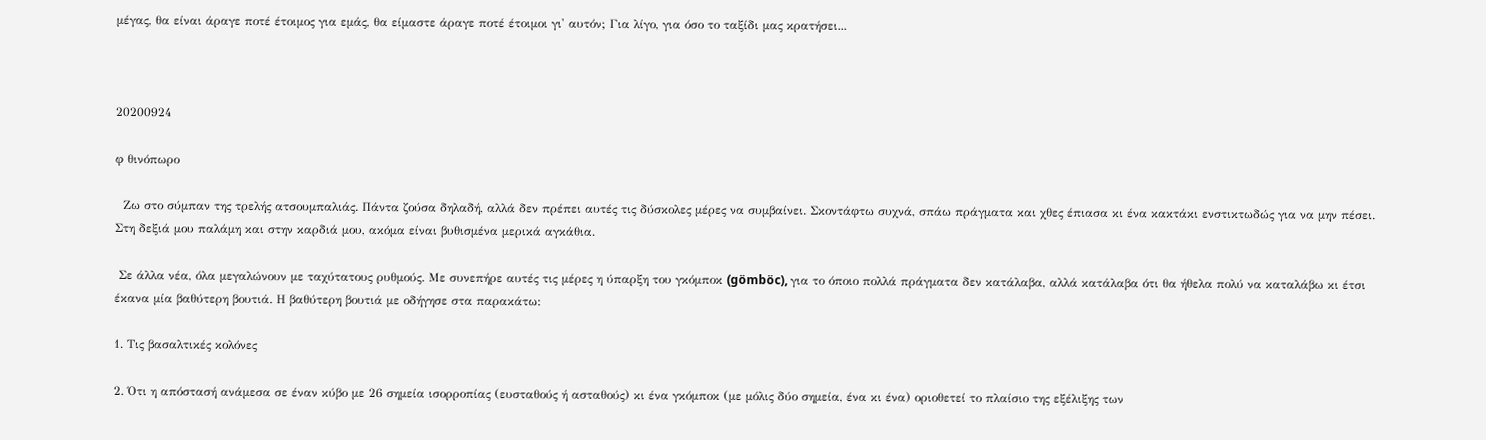μέγας, θα είναι άραγε ποτέ έτοιμος για εμάς, θα είμαστε άραγε ποτέ έτοιμοι γι' αυτόν; Για λίγο, για όσο το ταξίδι μας κρατήσει...



20200924

φ θινόπωρο

  Ζω στο σύμπαν της τρελής ατσουμπαλιάς. Πάντα ζούσα δηλαδή, αλλά δεν πρέπει αυτές τις δύσκολες μέρες να συμβαίνει. Σκοντάφτω συχνά, σπάω πράγματα και χθες έπιασα κι ένα κακτάκι ενστικτωδώς για να μην πέσει. Στη δεξιά μου παλάμη και στην καρδιά μου, ακόμα είναι βυθισμένα μερικά αγκάθια.

 Σε άλλα νέα, όλα μεγαλώνουν με ταχύτατους ρυθμούς. Με συνεπήρε αυτές τις μέρες η ύπαρξη του γκόμποκ (gömböc), για το όποιο πολλά πράγματα δεν κατάλαβα, αλλά κατάλαβα ότι θα ήθελα πολύ να καταλάβω κι έτσι έκανα μία βαθύτερη βουτιά. Η βαθύτερη βουτιά με οδήγησε στα παρακάτω:

1. Τις βασαλτικές κολόνες

2. Ότι η απόστασή ανάμεσα σε έναν κύβο με 26 σημεία ισορροπίας (ευσταθούς ή ασταθούς) κι ένα γκόμποκ (με μόλις δύο σημεία, ένα κι ένα) οριοθετεί το πλαίσιο της εξέλιξης των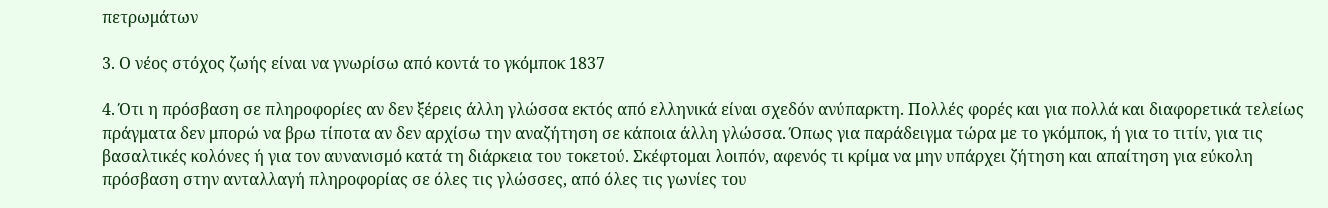πετρωμάτων

3. Ο νέος στόχος ζωής είναι να γνωρίσω από κοντά το γκόμποκ 1837

4. Ότι η πρόσβαση σε πληροφορίες αν δεν ξέρεις άλλη γλώσσα εκτός από ελληνικά είναι σχεδόν ανύπαρκτη. Πολλές φορές και για πολλά και διαφορετικά τελείως πράγματα δεν μπορώ να βρω τίποτα αν δεν αρχίσω την αναζήτηση σε κάποια άλλη γλώσσα. Όπως για παράδειγμα τώρα με το γκόμποκ, ή για το τιτίν, για τις βασαλτικές κολόνες ή για τον αυνανισμό κατά τη διάρκεια του τοκετού. Σκέφτομαι λοιπόν, αφενός τι κρίμα να μην υπάρχει ζήτηση και απαίτηση για εύκολη πρόσβαση στην ανταλλαγή πληροφορίας σε όλες τις γλώσσες, από όλες τις γωνίες του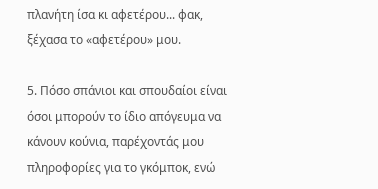πλανήτη ίσα κι αφετέρου... φακ, ξέχασα το «αφετέρου» μου.

5. Πόσο σπάνιοι και σπουδαίοι είναι όσοι μπορούν το ίδιο απόγευμα να κάνουν κούνια, παρέχοντάς μου πληροφορίες για το γκόμποκ, ενώ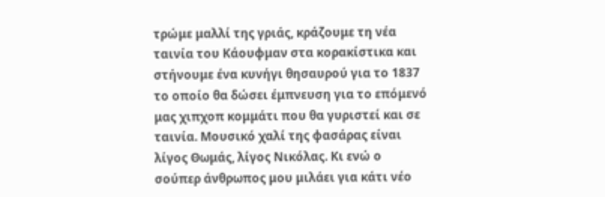τρώμε μαλλί της γριάς, κράζουμε τη νέα ταινία του Κάουφμαν στα κορακίστικα και στήνουμε ένα κυνήγι θησαυρού για το 1837 το οποίο θα δώσει έμπνευση για το επόμενό μας χιπχοπ κομμάτι που θα γυριστεί και σε ταινία. Μουσικό χαλί της φασάρας είναι λίγος Θωμάς, λίγος Νικόλας. Κι ενώ ο σούπερ άνθρωπος μου μιλάει για κάτι νέο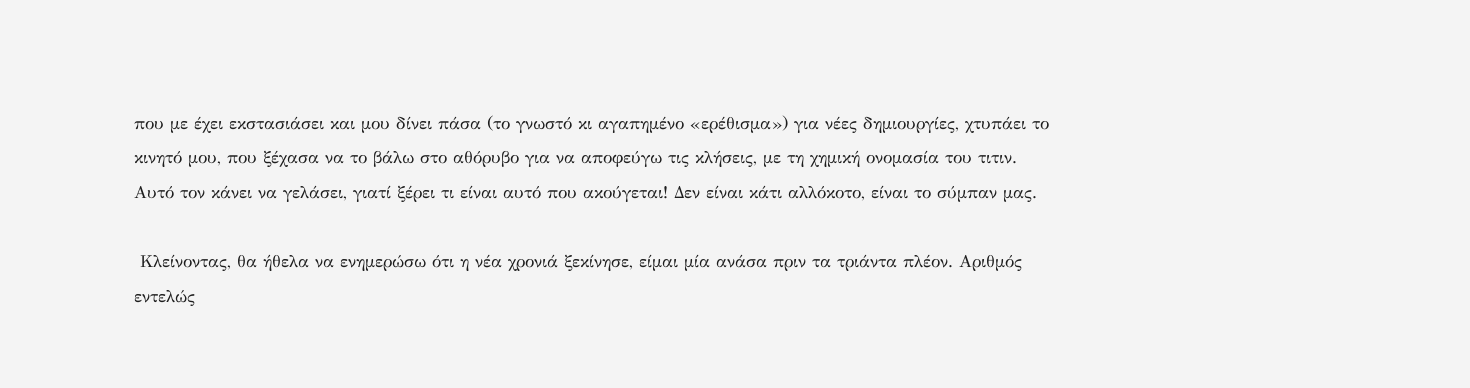που με έχει εκστασιάσει και μου δίνει πάσα (το γνωστό κι αγαπημένο «ερέθισμα») για νέες δημιουργίες, χτυπάει το κινητό μου, που ξέχασα να το βάλω στο αθόρυβο για να αποφεύγω τις κλήσεις, με τη χημική ονομασία του τιτιν. Αυτό τον κάνει να γελάσει, γιατί ξέρει τι είναι αυτό που ακούγεται! Δεν είναι κάτι αλλόκοτο, είναι το σύμπαν μας.

 Κλείνοντας, θα ήθελα να ενημερώσω ότι η νέα χρονιά ξεκίνησε, είμαι μία ανάσα πριν τα τριάντα πλέον. Αριθμός εντελώς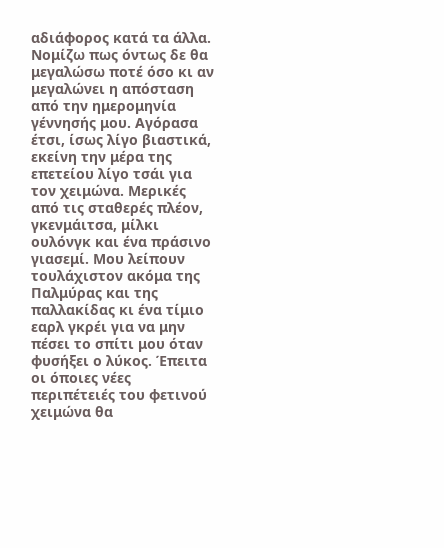αδιάφορος κατά τα άλλα. Νομίζω πως όντως δε θα μεγαλώσω ποτέ όσο κι αν μεγαλώνει η απόσταση από την ημερομηνία γέννησής μου. Αγόρασα έτσι, ίσως λίγο βιαστικά, εκείνη την μέρα της επετείου λίγο τσάι για τον χειμώνα. Μερικές από τις σταθερές πλέον, γκενμάιτσα, μίλκι ουλόνγκ και ένα πράσινο γιασεμί. Μου λείπουν τουλάχιστον ακόμα της Παλμύρας και της παλλακίδας κι ένα τίμιο εαρλ γκρέι για να μην πέσει το σπίτι μου όταν φυσήξει ο λύκος. Έπειτα οι όποιες νέες περιπέτειές του φετινού χειμώνα θα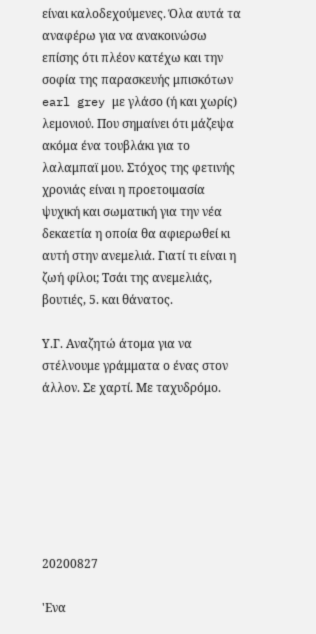είναι καλοδεχούμενες. Όλα αυτά τα αναφέρω για να ανακοινώσω επίσης ότι πλέον κατέχω και την σοφία της παρασκευής μπισκότων earl grey με γλάσο (ή και χωρίς) λεμονιού. Που σημαίνει ότι μάζεψα ακόμα ένα τουβλάκι για το λαλαμπαϊ μου. Στόχος της φετινής χρονιάς είναι η προετοιμασία ψυχική και σωματική για την νέα δεκαετία η οποία θα αφιερωθεί κι αυτή στην ανεμελιά. Γιατί τι είναι η ζωή φίλοι; Τσάι της ανεμελιάς, βουτιές, 5. και θάνατος.

Υ.Γ. Αναζητώ άτομα για να στέλνουμε γράμματα ο ένας στον άλλον. Σε χαρτί. Με ταχυδρόμο.







20200827

'Ενα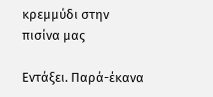κρεμμύδι στην πισίνα μας

Εντάξει. Παρά-έκανα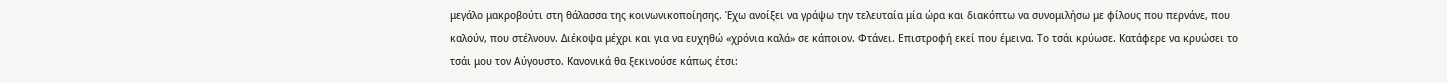μεγάλο μακροβούτι στη θάλασσα της κοινωνικοποίησης. Έχω ανοίξει να γράψω την τελευταία μία ώρα και διακόπτω να συνομιλήσω με φίλους που περνάνε, που καλούν, που στέλνουν. Διέκοψα μέχρι και για να ευχηθώ «χρόνια καλά» σε κάποιον. Φτάνει. Επιστροφή εκεί που έμεινα. Το τσάι κρύωσε. Κατάφερε να κρυώσει το τσάι μου τον Αύγουστο. Κανονικά θα ξεκινούσε κάπως έτσι: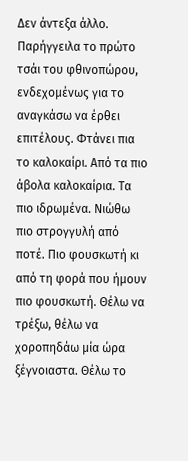Δεν άντεξα άλλο. Παρήγγειλα το πρώτο τσάι του φθινοπώρου, ενδεχομένως για το αναγκάσω να έρθει επιτέλους. Φτάνει πια το καλοκαίρι. Από τα πιο άβολα καλοκαίρια. Τα πιο ιδρωμένα. Νιώθω πιο στρογγυλή από ποτέ. Πιο φουσκωτή κι από τη φορά που ήμουν πιο φουσκωτή. Θέλω να τρέξω, θέλω να χοροπηδάω μία ώρα ξέγνοιαστα. Θέλω το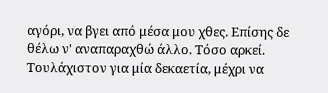αγόρι, να βγει από μέσα μου χθες. Επίσης δε θέλω ν' αναπαραχθώ άλλο. Τόσο αρκεί. Τουλάχιστον για μία δεκαετία, μέχρι να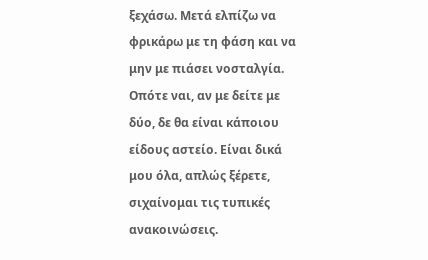ξεχάσω. Μετά ελπίζω να φρικάρω με τη φάση και να μην με πιάσει νοσταλγία. Οπότε ναι, αν με δείτε με δύο, δε θα είναι κάποιου είδους αστείο. Είναι δικά μου όλα, απλώς ξέρετε, σιχαίνομαι τις τυπικές ανακοινώσεις.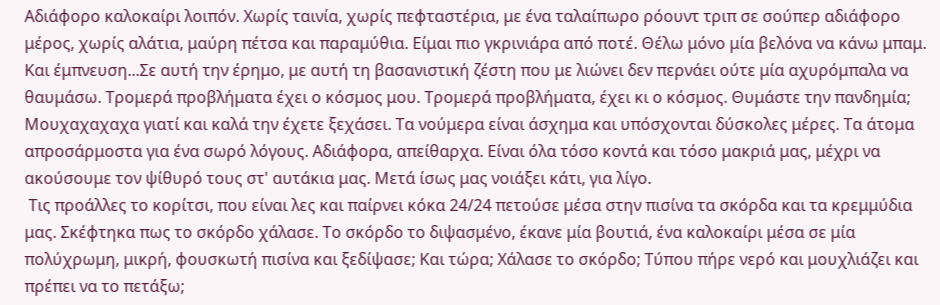Αδιάφορο καλοκαίρι λοιπόν. Χωρίς ταινία, χωρίς πεφταστέρια, με ένα ταλαίπωρο ρόουντ τριπ σε σούπερ αδιάφορο μέρος, χωρίς αλάτια, μαύρη πέτσα και παραμύθια. Είμαι πιο γκρινιάρα από ποτέ. Θέλω μόνο μία βελόνα να κάνω μπαμ. Και έμπνευση...Σε αυτή την έρημο, με αυτή τη βασανιστική ζέστη που με λιώνει δεν περνάει ούτε μία αχυρόμπαλα να θαυμάσω. Τρομερά προβλήματα έχει ο κόσμος μου. Τρομερά προβλήματα, έχει κι ο κόσμος. Θυμάστε την πανδημία; Μουχαχαχαχα γιατί και καλά την έχετε ξεχάσει. Τα νούμερα είναι άσχημα και υπόσχονται δύσκολες μέρες. Τα άτομα απροσάρμοστα για ένα σωρό λόγους. Αδιάφορα, απείθαρχα. Είναι όλα τόσο κοντά και τόσο μακριά μας, μέχρι να ακούσουμε τον ψίθυρό τους στ' αυτάκια μας. Μετά ίσως μας νοιάξει κάτι, για λίγο.
 Τις προάλλες το κορίτσι, που είναι λες και παίρνει κόκα 24/24 πετούσε μέσα στην πισίνα τα σκόρδα και τα κρεμμύδια μας. Σκέφτηκα πως το σκόρδο χάλασε. Το σκόρδο το διψασμένο, έκανε μία βουτιά, ένα καλοκαίρι μέσα σε μία πολύχρωμη, μικρή, φουσκωτή πισίνα και ξεδίψασε; Και τώρα; Χάλασε το σκόρδο; Τύπου πήρε νερό και μουχλιάζει και πρέπει να το πετάξω;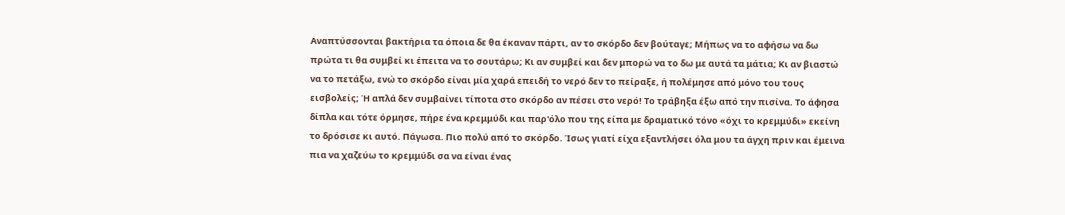Αναπτύσσονται βακτήρια τα όποια δε θα έκαναν πάρτι, αν το σκόρδο δεν βούταγε; Μήπως να το αφήσω να δω πρώτα τι θα συμβεί κι έπειτα να το σουτάρω; Κι αν συμβεί και δεν μπορώ να το δω με αυτά τα μάτια; Κι αν βιαστώ να το πετάξω, ενώ το σκόρδο είναι μία χαρά επειδή το νερό δεν το πείραξε, ή πολέμησε από μόνο του τους εισβολείς; Ή απλά δεν συμβαίνει τίποτα στο σκόρδο αν πέσει στο νερό! Το τράβηξα έξω από την πισίνα. Το άφησα δίπλα και τότε όρμησε, πήρε ένα κρεμμύδι και παρ'όλο που της είπα με δραματικό τόνο «όχι το κρεμμύδι» εκείνη το δρόσισε κι αυτό. Πάγωσα. Πιο πολύ από το σκόρδο. Ίσως γιατί είχα εξαντλήσει όλα μου τα άγχη πριν και έμεινα πια να χαζεύω το κρεμμύδι σα να είναι ένας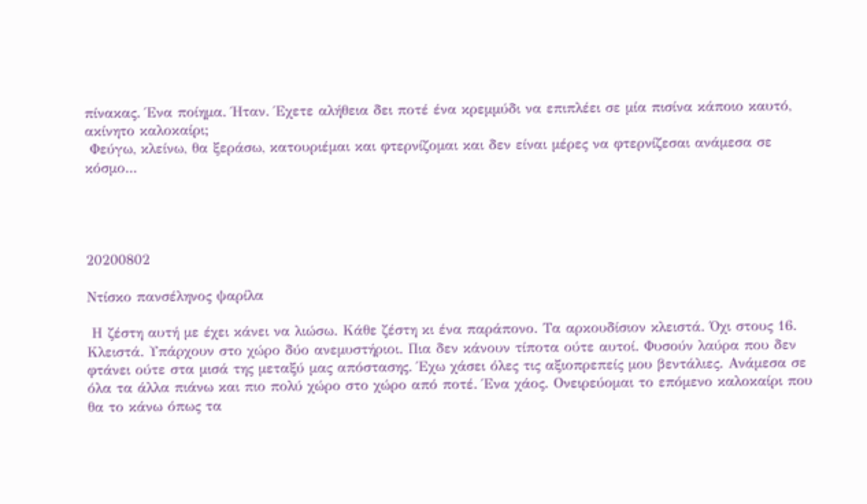πίνακας. Ένα ποίημα. Ήταν. Έχετε αλήθεια δει ποτέ ένα κρεμμύδι να επιπλέει σε μία πισίνα κάποιο καυτό, ακίνητο καλοκαίρι;
 Φεύγω, κλείνω, θα ξεράσω, κατουριέμαι και φτερνίζομαι και δεν είναι μέρες να φτερνίζεσαι ανάμεσα σε κόσμο...




20200802

Ντίσκο πανσέληνος ψαρίλα

 Η ζέστη αυτή με έχει κάνει να λιώσω. Κάθε ζέστη κι ένα παράπονο. Τα αρκουδίσιον κλειστά. Όχι στους 16. Κλειστά. Υπάρχουν στο χώρο δύο ανεμυστήριοι. Πια δεν κάνουν τίποτα ούτε αυτοί. Φυσούν λαύρα που δεν φτάνει ούτε στα μισά της μεταξύ μας απόστασης. Έχω χάσει όλες τις αξιοπρεπείς μου βεντάλιες. Ανάμεσα σε όλα τα άλλα πιάνω και πιο πολύ χώρο στο χώρο από ποτέ. Ένα χάος. Ονειρεύομαι το επόμενο καλοκαίρι που θα το κάνω όπως τα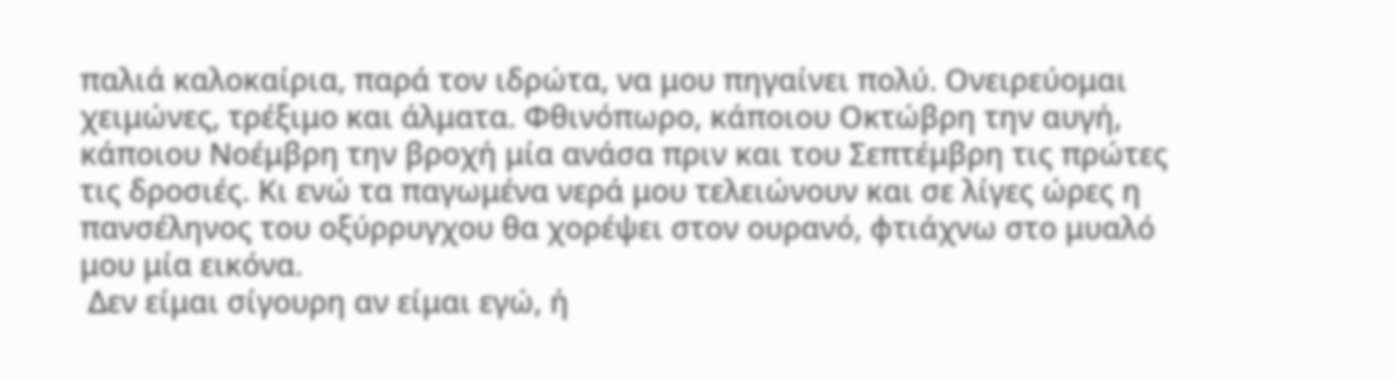παλιά καλοκαίρια, παρά τον ιδρώτα, να μου πηγαίνει πολύ. Ονειρεύομαι χειμώνες, τρέξιμο και άλματα. Φθινόπωρο, κάποιου Οκτώβρη την αυγή, κάποιου Νοέμβρη την βροχή μία ανάσα πριν και του Σεπτέμβρη τις πρώτες τις δροσιές. Κι ενώ τα παγωμένα νερά μου τελειώνουν και σε λίγες ώρες η πανσέληνος του οξύρρυγχου θα χορέψει στον ουρανό, φτιάχνω στο μυαλό μου μία εικόνα.
 Δεν είμαι σίγουρη αν είμαι εγώ, ή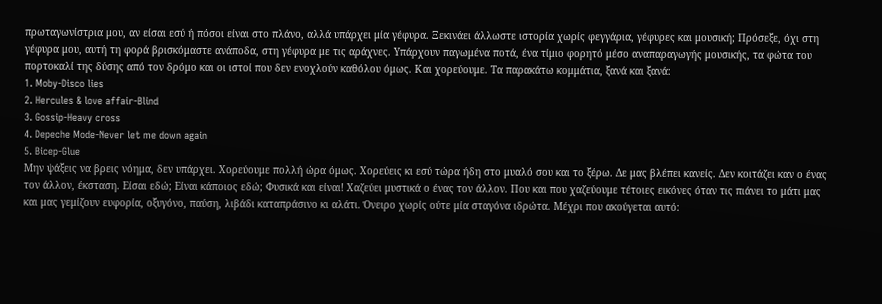πρωταγωνίστρια μου, αν είσαι εσύ ή πόσοι είναι στο πλάνο, αλλά υπάρχει μία γέφυρα. Ξεκινάει άλλωστε ιστορία χωρίς φεγγάρια, γέφυρες και μουσική; Πρόσεξε, όχι στη γέφυρα μου, αυτή τη φορά βρισκόμαστε ανάποδα, στη γέφυρα με τις αράχνες. Υπάρχουν παγωμένα ποτά, ένα τίμιο φορητό μέσο αναπαραγωγής μουσικής, τα φώτα του πορτοκαλί της δύσης από τον δρόμο και οι ιστοί που δεν ενοχλούν καθόλου όμως. Και χορεύουμε. Τα παρακάτω κομμάτια, ξανά και ξανά:
1. Moby-Disco lies
2. Hercules & love affair-Blind
3. Gossip-Heavy cross
4. Depeche Mode-Never let me down again
5. Bicep-Glue
Μην ψάξεις να βρεις νόημα, δεν υπάρχει. Χορεύουμε πολλή ώρα όμως. Χορεύεις κι εσύ τώρα ήδη στο μυαλό σου και το ξέρω. Δε μας βλέπει κανείς. Δεν κοιτάζει καν ο ένας τον άλλον, έκσταση. Είσαι εδώ; Είναι κάποιος εδώ; Φυσικά και είναι! Χαζεύει μυστικά ο ένας τον άλλον. Που και που χαζεύουμε τέτοιες εικόνες όταν τις πιάνει το μάτι μας και μας γεμίζουν ευφορία, οξυγόνο, παύση, λιβάδι καταπράσινο κι αλάτι. Όνειρο χωρίς ούτε μία σταγόνα ιδρώτα. Μέχρι που ακούγεται αυτό: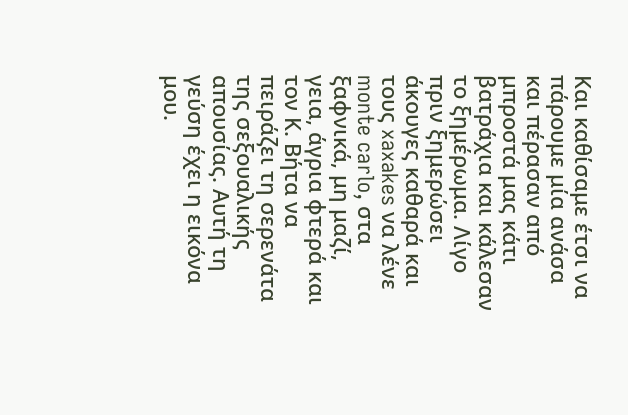Και καθίσαμε έτσι να πάρουμε μία ανάσα και πέρασαν από μπροστά μας κάτι βατράχια και κάλεσαν το ξημέρωμα. Λίγο πριν ξημερώσει άκουγες καθαρά και τους xaxakes να λένε monte carlo, στα ξαφνικά, μη μαζί, γεια, άγρια φτερά και τον Κ. Βήτα να πειράζει τη σερενάτα της σεξουαλικής απουσίας. Αυτή τη γεύση έχει η εικόνα μου.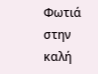Φωτιά στην καλή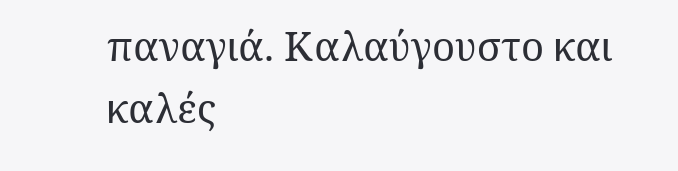παναγιά. Καλαύγουστο και καλές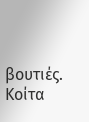βουτιές. Κοίτα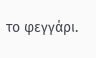το φεγγάρι.